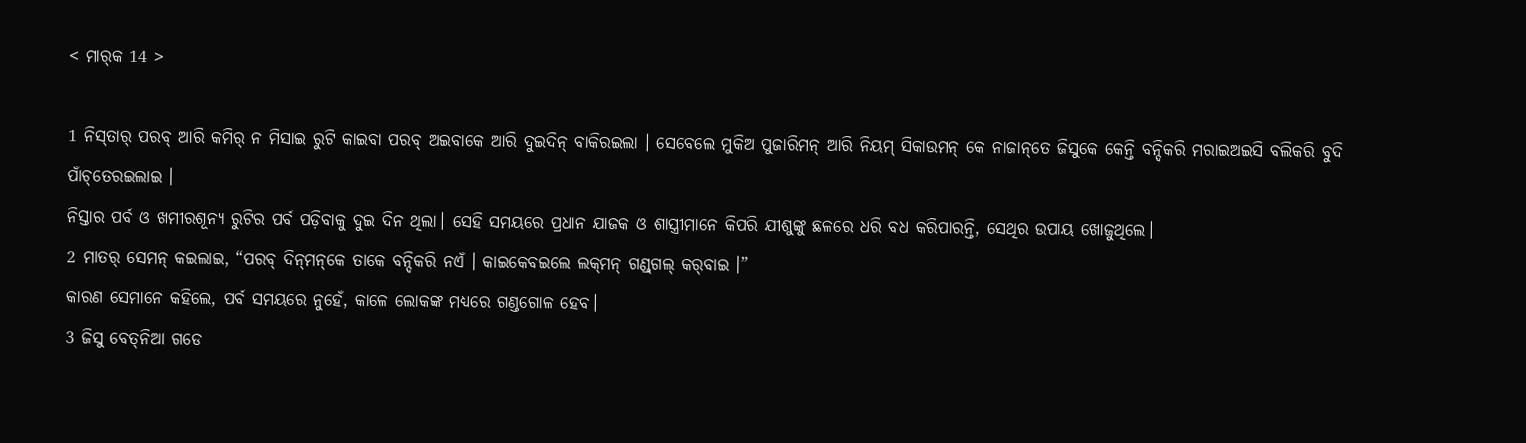< ମାର୍‌କ 14 >

1 ନିସ୍‌ତାର୍‌ ପରବ୍‌ ଆରି କମିର୍‌ ନ ମିସାଇ ରୁଟି କାଇବା ପରବ୍‌ ଅଇବାକେ ଆରି ଦୁଇଦିନ୍‌ ବାକିରଇଲା । ସେବେଲେ ମୁକିଅ ପୁଜାରିମନ୍‌ ଆରି ନିୟମ୍‌ ସିକାଉମନ୍‌ କେ ନାଜାନ୍‌ତେ ଜିସୁକେ କେନ୍ତି ବନ୍ଦିକରି ମରାଇଅଇସି ବଲିକରି ବୁଦି ପାଁଚ୍‌ତେରଇଲାଇ ।
ନିସ୍ତାର ପର୍ବ ଓ ଖମୀରଶୂନ୍ୟ ରୁଟିର ପର୍ବ ପଡ଼ିବାକୁ ଦୁଇ ଦିନ ଥିଲା। ସେହି ସମୟରେ ପ୍ରଧାନ ଯାଜକ ଓ ଶାସ୍ତ୍ରୀମାନେ କିପରି ଯୀଶୁଙ୍କୁ ଛଳରେ ଧରି ବଧ କରିପାରନ୍ତି, ସେଥିର ଉପାୟ ଖୋଜୁଥିଲେ।
2 ମାତର୍‌ ସେମନ୍‌ କଇଲାଇ, “ପରବ୍‌ ଦିନ୍‌ମନ୍‌କେ ତାକେ ବନ୍ଦିକରି ନଏଁ । କାଇକେବଇଲେ ଲକ୍‌ମନ୍‌ ଗଣ୍ଡ୍‍ଗଲ୍‌ କର୍‌ବାଇ ।”
କାରଣ ସେମାନେ କହିଲେ, ପର୍ବ ସମୟରେ ନୁହେଁ, କାଳେ ଲୋକଙ୍କ ମଧ୍ୟରେ ଗଣ୍ଡଗୋଳ ହେବ।
3 ଜିସୁ ବେତ୍‌ନିଆ ଗଡେ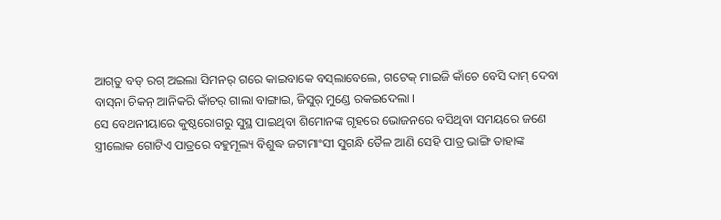ଆଗ୍‌ତୁ ବଡ୍‌ ରଗ୍‌ ଅଇଲା ସିମନର୍‌ ଗରେ କାଇବାକେ ବସ୍‌ଲାବେଲେ, ଗଟେକ୍‌ ମାଇଜି କାଁଚେ ବେସି ଦାମ୍‌ ଦେବା ବାସ୍‌ନା ଚିକନ୍‌ ଆନିକରି କାଁଚର୍‌ ଗାଲା ବାଙ୍ଗାଇ, ଜିସୁର୍‌ ମୁଣ୍ଡେ ରକଇଦେଲା ।
ସେ ବେଥନୀୟାରେ କୁଷ୍ଠରୋଗରୁ ସୁସ୍ଥ ପାଇଥିବା ଶିମୋନଙ୍କ ଗୃହରେ ଭୋଜନରେ ବସିଥିବା ସମୟରେ ଜଣେ ସ୍ତ୍ରୀଲୋକ ଗୋଟିଏ ପାତ୍ରରେ ବହୁମୂଲ୍ୟ ବିଶୁଦ୍ଧ ଜଟାମାଂସୀ ସୁଗନ୍ଧି ତୈଳ ଆଣି ସେହି ପାତ୍ର ଭାଙ୍ଗି ତାହାଙ୍କ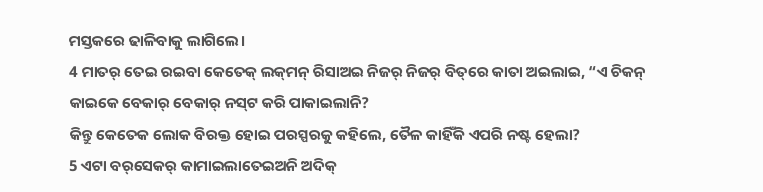ମସ୍ତକରେ ଢାଳିବାକୁ ଲାଗିଲେ।
4 ମାତର୍‌ ତେଇ ରଇବା କେତେକ୍‌ ଲକ୍‌ମନ୍‌ ରିସାଅଇ ନିଜର୍‌ ନିଜର୍‌ ବିତ୍‌ରେ କାତା ଅଇଲାଇ, “ଏ ଚିକନ୍‌ କାଇକେ ବେକାର୍‌ ବେକାର୍‌ ନସ୍‌ଟ କରି ପାକାଇଲାନି?
କିନ୍ତୁ କେତେକ ଲୋକ ବିରକ୍ତ ହୋଇ ପରସ୍ପରକୁ କହିଲେ, ତୈଳ କାହିଁକି ଏପରି ନଷ୍ଟ ହେଲା?
5 ଏଟା ବର୍‌ସେକର୍‌ କାମାଇଲାତେଇଅନି ଅଦିକ୍‌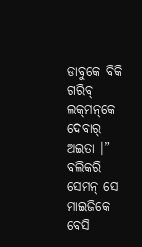ଡାବୁକେ ବିକି ଗରିବ୍‌ ଲକ୍‌ମନ୍‌କେ ଦେବାର୍‌ ଅଇତା ।” ବଲିକରି ସେମନ୍‌ ସେ ମାଇଜିକେ ବେସି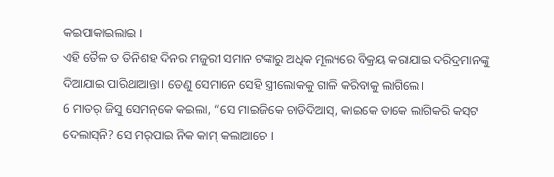କଇପାକାଇଲାଇ ।
ଏହି ତୈଳ ତ ତିନିଶହ ଦିନର ମଜୁରୀ ସମାନ ଟଙ୍କାରୁ ଅଧିକ ମୂଲ୍ୟରେ ବିକ୍ରୟ କରାଯାଇ ଦରିଦ୍ରମାନଙ୍କୁ ଦିଆଯାଇ ପାରିଥାଆନ୍ତା। ତେଣୁ ସେମାନେ ସେହି ସ୍ତ୍ରୀଲୋକକୁ ଗାଳି କରିବାକୁ ଲାଗିଲେ।
6 ମାତର୍‌ ଜିସୁ ସେମନ୍‌କେ କଇଲା, “ସେ ମାଇଜିକେ ଚାଡିଦିଆସ୍‌, କାଇକେ ତାକେ ଲାଗିକରି କସ୍‌ଟ ଦେଲାସ୍‌ନି? ସେ ମର୍‌ପାଇ ନିକ କାମ୍‌ କଲାଆଚେ ।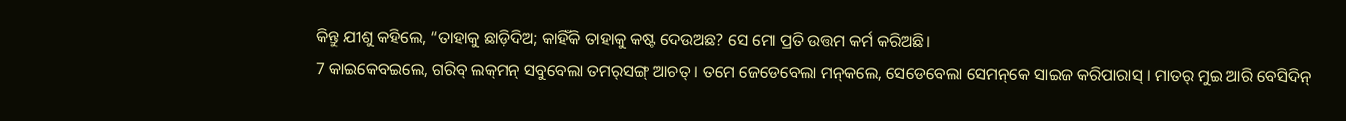କିନ୍ତୁ ଯୀଶୁ କହିଲେ, “ତାହାକୁ ଛାଡ଼ିଦିଅ; କାହିଁକି ତାହାକୁ କଷ୍ଟ ଦେଉଅଛ? ସେ ମୋ ପ୍ରତି ଉତ୍ତମ କର୍ମ କରିଅଛି।
7 କାଇକେବଇଲେ, ଗରିବ୍‌ ଲକ୍‌ମନ୍‌ ସବୁବେଲା ତମର୍‌ସଙ୍ଗ୍‍ ଆଚତ୍‌ । ତମେ ଜେଡେବେଲା ମନ୍‍କଲେ, ସେଡେବେଲା ସେମନ୍‌କେ ସାଇଜ କରିପାରାସ୍‌ । ମାତର୍‌ ମୁଇ ଆରି ବେସିଦିନ୍‌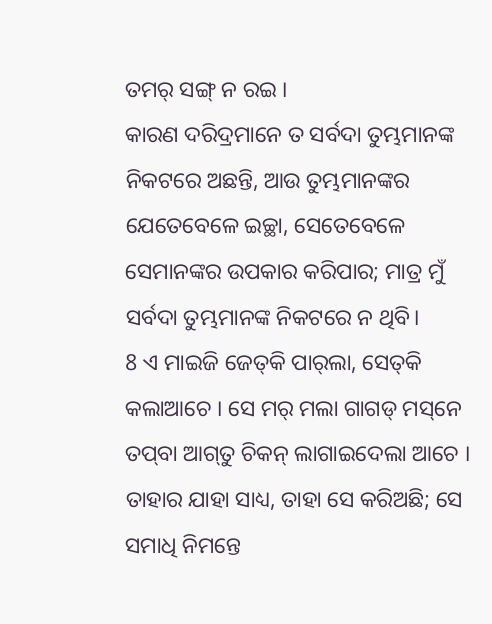ତମର୍‌ ସଙ୍ଗ୍ ନ ରଇ ।
କାରଣ ଦରିଦ୍ରମାନେ ତ ସର୍ବଦା ତୁମ୍ଭମାନଙ୍କ ନିକଟରେ ଅଛନ୍ତି, ଆଉ ତୁମ୍ଭମାନଙ୍କର ଯେତେବେଳେ ଇଚ୍ଛା, ସେତେବେଳେ ସେମାନଙ୍କର ଉପକାର କରିପାର; ମାତ୍ର ମୁଁ ସର୍ବଦା ତୁମ୍ଭମାନଙ୍କ ନିକଟରେ ନ ଥିବି।
8 ଏ ମାଇଜି ଜେତ୍‌କି ପାର୍‌ଲା, ସେତ୍‌କି କଲାଆଚେ । ସେ ମର୍‌ ମଲା ଗାଗଡ୍‌ ମସ୍‌ନେ ତପ୍‌ବା ଆଗ୍‌ତୁ ଚିକନ୍‌ ଲାଗାଇଦେଲା ଆଚେ ।
ତାହାର ଯାହା ସାଧ୍ୟ, ତାହା ସେ କରିଅଛି; ସେ ସମାଧି ନିମନ୍ତେ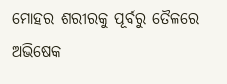ମୋହର ଶରୀରକୁ ପୂର୍ବରୁ ତୈଳରେ ଅଭିଷେକ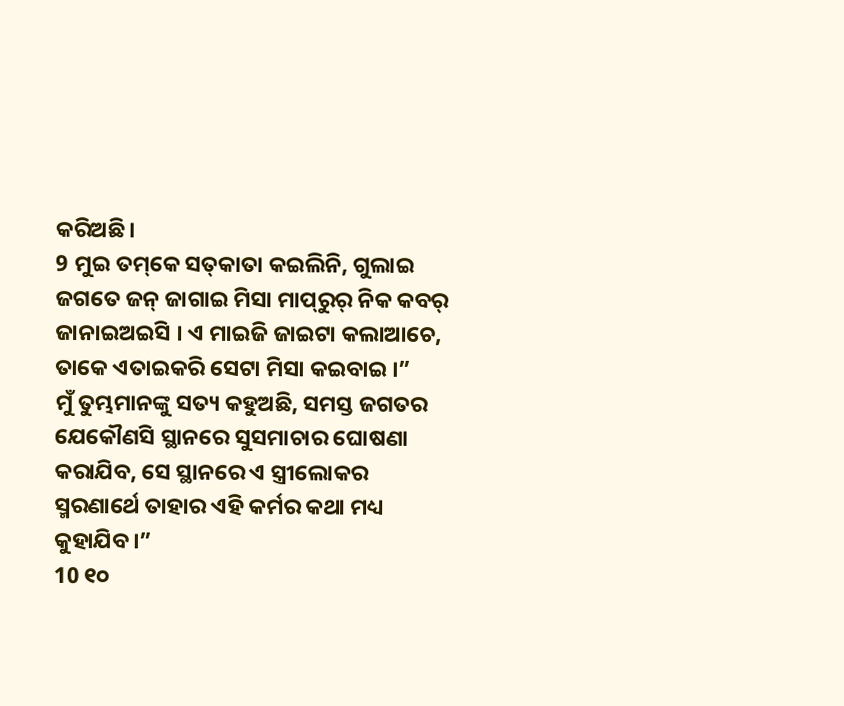କରିଅଛି।
9 ମୁଇ ତମ୍‌କେ ସତ୍‌କାତା କଇଲିନି, ଗୁଲାଇ ଜଗତେ ଜନ୍‌ ଜାଗାଇ ମିସା ମାପ୍‌ରୁର୍‌ ନିକ କବର୍‌ ଜାନାଇଅଇସି । ଏ ମାଇଜି ଜାଇଟା କଲାଆଚେ, ତାକେ ଏତାଇକରି ସେଟା ମିସା କଇବାଇ ।”
ମୁଁ ତୁମ୍ଭମାନଙ୍କୁ ସତ୍ୟ କହୁଅଛି, ସମସ୍ତ ଜଗତର ଯେକୌଣସି ସ୍ଥାନରେ ସୁସମାଚାର ଘୋଷଣା କରାଯିବ, ସେ ସ୍ଥାନରେ ଏ ସ୍ତ୍ରୀଲୋକର ସ୍ମରଣାର୍ଥେ ତାହାର ଏହି କର୍ମର କଥା ମଧ୍ୟ କୁହାଯିବ।”
10 ୧୦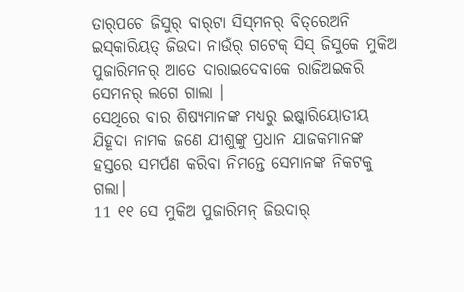ତାର୍‌ପଚେ ଜିସୁର୍‌ ବାର୍‌ଟା ସିସ୍‌ମନର୍‌ ବିତ୍‌ରେଅନି ଇସ୍‌କାରିୟତ୍‌ ଜିଉଦା ନାଉଁର୍‌ ଗଟେକ୍‌ ସିସ୍‌ ଜିସୁକେ ମୁକିଅ ପୁଜାରିମନର୍‌ ଆତେ ଦାରାଇଦେବାକେ ରାଜିଅଇକରି ସେମନର୍‌ ଲଗେ ଗାଲା ।
ସେଥିରେ ବାର ଶିଷ୍ୟମାନଙ୍କ ମଧ୍ୟରୁ ଇଷ୍କାରିୟୋତୀୟ ଯିହୂଦା ନାମକ ଜଣେ ଯୀଶୁଙ୍କୁ ପ୍ରଧାନ ଯାଜକମାନଙ୍କ ହସ୍ତରେ ସମର୍ପଣ କରିବା ନିମନ୍ତେ ସେମାନଙ୍କ ନିକଟକୁ ଗଲା।
11 ୧୧ ସେ ମୁକିଅ ପୁଜାରିମନ୍‌ ଜିଉଦାର୍‌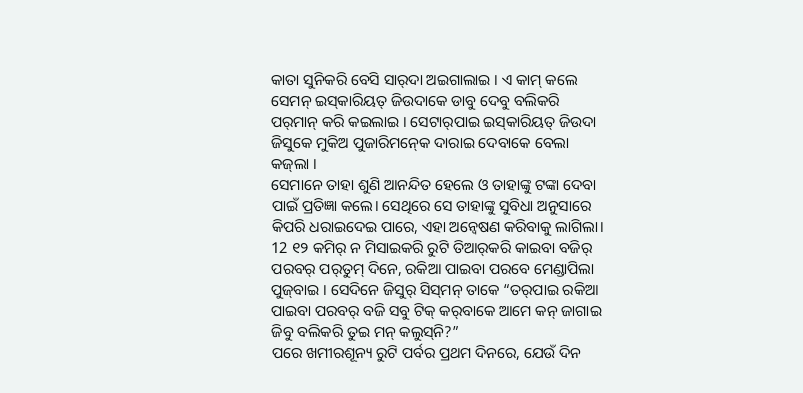କାତା ସୁନିକରି ବେସି ସାର୍‌ଦା ଅଇଗାଲାଇ । ଏ କାମ୍‌ କଲେ ସେମନ୍‌ ଇସ୍‌କାରିୟତ୍‌ ଜିଉଦାକେ ଡାବୁ ଦେବୁ ବଲିକରି ପର୍‌ମାନ୍‌ କରି କଇଲାଇ । ସେଟାର୍‌ପାଇ ଇସ୍‌କାରିୟତ୍‌ ଜିଉଦା ଜିସୁକେ ମୁକିଅ ପୁଜାରିମନ୍‍କେ ଦାରାଇ ଦେବାକେ ବେଲା କଜ୍‌ଲା ।
ସେମାନେ ତାହା ଶୁଣି ଆନନ୍ଦିତ ହେଲେ ଓ ତାହାଙ୍କୁ ଟଙ୍କା ଦେବା ପାଇଁ ପ୍ରତିଜ୍ଞା କଲେ। ସେଥିରେ ସେ ତାହାଙ୍କୁ ସୁବିଧା ଅନୁସାରେ କିପରି ଧରାଇଦେଇ ପାରେ, ଏହା ଅନ୍ୱେଷଣ କରିବାକୁ ଲାଗିଲା।
12 ୧୨ କମିର୍‌ ନ ମିସାଇକରି ରୁଟି ତିଆର୍‌କରି କାଇବା ବଜିର୍‌ ପରବର୍‌ ପର୍‌ତୁମ୍‌ ଦିନେ, ରକିଆ ପାଇବା ପରବେ ମେଣ୍ଡାପିଲା ପୁଜ୍‌ବାଇ । ସେଦିନେ ଜିସୁର୍‌ ସିସ୍‌ମନ୍‌ ତାକେ “ତର୍‌ପାଇ ରକିଆ ପାଇବା ପରବର୍‌ ବଜି ସବୁ ଟିକ୍ କର୍‌ବାକେ ଆମେ କନ୍‌ ଜାଗାଇ ଜିବୁ ବଲିକରି ତୁଇ ମନ୍‍ କଲୁସ୍‌ନି?”
ପରେ ଖମୀରଶୂନ୍ୟ ରୁଟି ପର୍ବର ପ୍ରଥମ ଦିନରେ, ଯେଉଁ ଦିନ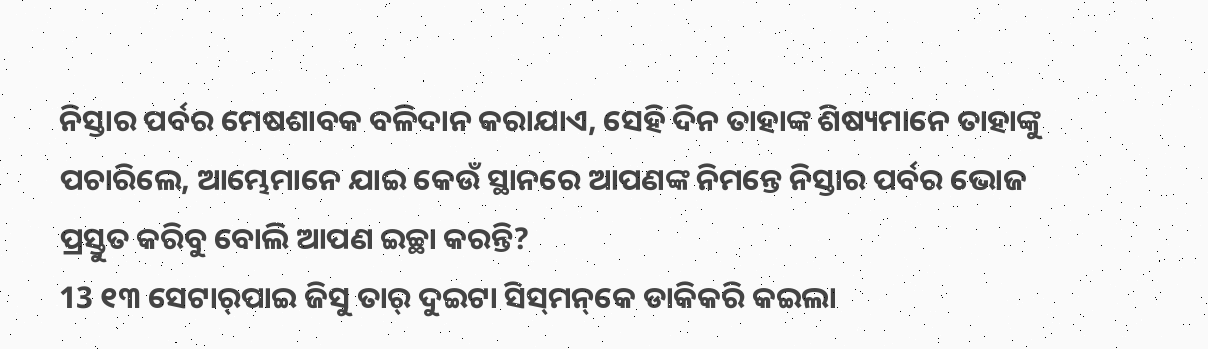ନିସ୍ତାର ପର୍ବର ମେଷଶାବକ ବଳିଦାନ କରାଯାଏ, ସେହି ଦିନ ତାହାଙ୍କ ଶିଷ୍ୟମାନେ ତାହାଙ୍କୁ ପଚାରିଲେ, ଆମ୍ଭେମାନେ ଯାଇ କେଉଁ ସ୍ଥାନରେ ଆପଣଙ୍କ ନିମନ୍ତେ ନିସ୍ତାର ପର୍ବର ଭୋଜ ପ୍ରସ୍ତୁତ କରିବୁ ବୋଲି ଆପଣ ଇଚ୍ଛା କରନ୍ତି?
13 ୧୩ ସେଟାର୍‌ପାଇ ଜିସୁ ତାର୍‌ ଦୁଇଟା ସିସ୍‌ମନ୍‌କେ ଡାକିକରି କଇଲା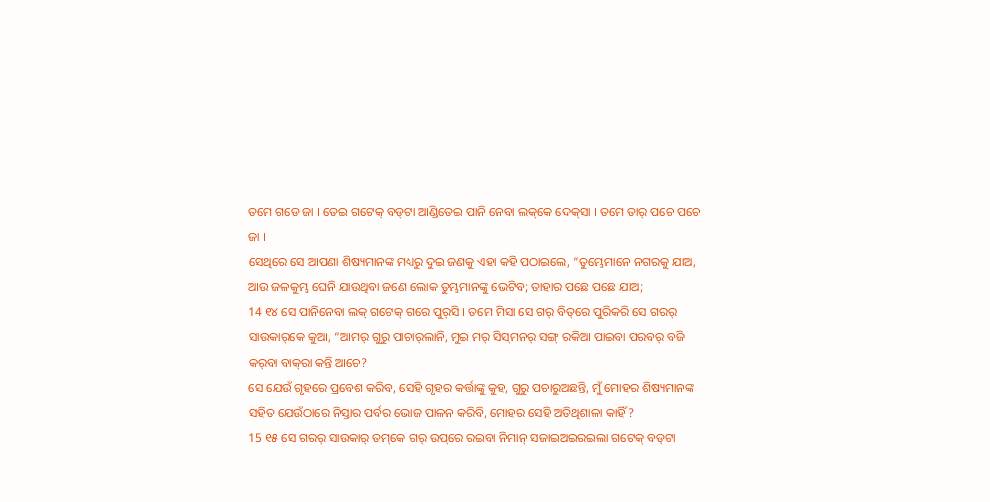ତମେ ଗଡେ ଜା । ତେଇ ଗଟେକ୍‌ ବଡ୍‌ଟା ଆଣ୍ଡିତେଇ ପାନି ନେବା ଲକ୍‌କେ ଦେକ୍‌ସା । ତମେ ତାର୍‌ ପଚେ ପଚେ ଜା ।
ସେଥିରେ ସେ ଆପଣା ଶିଷ୍ୟମାନଙ୍କ ମଧ୍ୟରୁ ଦୁଇ ଜଣକୁ ଏହା କହି ପଠାଇଲେ, “ତୁମ୍ଭେମାନେ ନଗରକୁ ଯାଅ, ଆଉ ଜଳକୁମ୍ଭ ଘେନି ଯାଉଥିବା ଜଣେ ଲୋକ ତୁମ୍ଭମାନଙ୍କୁ ଭେଟିବ; ତାହାର ପଛେ ପଛେ ଯାଅ;
14 ୧୪ ସେ ପାନିନେବା ଲକ୍‌ ଗଟେକ୍‌ ଗରେ ପୁର୍‌ସି । ତମେ ମିସା ସେ ଗର୍‌ ବିତ୍‌ରେ ପୁରିକରି ସେ ଗରର୍‌ ସାଉକାର୍‌କେ କୁଆ, “ଆମର୍‌ ଗୁରୁ ପାଚାର୍‌ଲାନି, ମୁଇ ମର୍‌ ସିସ୍‌ମନର୍‌ ସଙ୍ଗ୍‌ ରକିଆ ପାଇବା ପରବର୍‌ ବଜି କର୍‌ବା ବାକ୍‌ରା କନ୍ତି ଆଚେ?
ସେ ଯେଉଁ ଗୃହରେ ପ୍ରବେଶ କରିବ, ସେହି ଗୃହର କର୍ତ୍ତାଙ୍କୁ କୁହ, ଗୁରୁ ପଚାରୁଅଛନ୍ତି, ମୁଁ ମୋହର ଶିଷ୍ୟମାନଙ୍କ ସହିତ ଯେଉଁଠାରେ ନିସ୍ତାର ପର୍ବର ଭୋଜ ପାଳନ କରିବି, ମୋହର ସେହି ଅତିଥିଶାଳା କାହିଁ?
15 ୧୫ ସେ ଗରର୍‌ ସାଉକାର୍‌ ତମ୍‌କେ ଗର୍‌ ଉପ୍‌ରେ ରଇବା ନିମାନ୍‌ ସଜାଇଅଇରଇଲା ଗଟେକ୍‌ ବଡ୍‌ଟା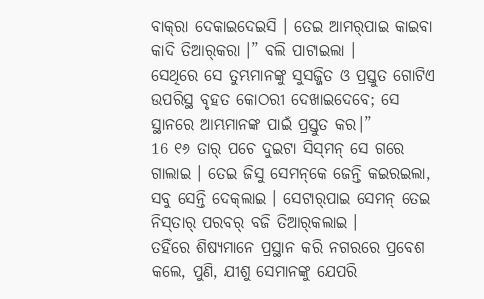ବାକ୍‌ରା ଦେକାଇଦେଇସି । ତେଇ ଆମର୍‌ପାଇ କାଇବା କାଦି ତିଆର୍‌କରା ।” ବଲି ପାଟାଇଲା ।
ସେଥିରେ ସେ ତୁମ୍ଭମାନଙ୍କୁ ସୁସଜ୍ଜିତ ଓ ପ୍ରସ୍ତୁତ ଗୋଟିଏ ଉପରିସ୍ଥ ବୃହତ କୋଠରୀ ଦେଖାଇଦେବେ; ସେ ସ୍ଥାନରେ ଆମ୍ଭମାନଙ୍କ ପାଇଁ ପ୍ରସ୍ତୁତ କର।”
16 ୧୬ ତାର୍‌ ପଚେ ଦୁଇଟା ସିସ୍‌ମନ୍‌ ସେ ଗରେ ଗାଲାଇ । ତେଇ ଜିସୁ ସେମନ୍‌କେ ଜେନ୍ତି କଇରଇଲା, ସବୁ ସେନ୍ତି ଦେକ୍‌ଲାଇ । ସେଟାର୍‌ପାଇ ସେମନ୍‌ ତେଇ ନିସ୍‌ତାର୍‌ ପରବର୍‌ ବଜି ତିଆର୍‌କଲାଇ ।
ତହିଁରେ ଶିଷ୍ୟମାନେ ପ୍ରସ୍ଥାନ କରି ନଗରରେ ପ୍ରବେଶ କଲେ, ପୁଣି, ଯୀଶୁ ସେମାନଙ୍କୁ ଯେପରି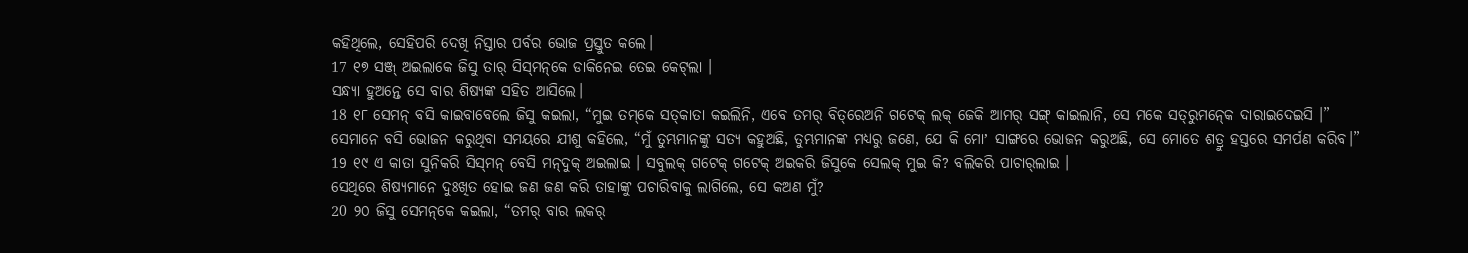କହିଥିଲେ, ସେହିପରି ଦେଖି ନିସ୍ତାର ପର୍ବର ଭୋଜ ପ୍ରସ୍ତୁତ କଲେ।
17 ୧୭ ସଞ୍ଜ୍‌ ଅଇଲାକେ ଜିସୁ ତାର୍‌ ସିସ୍‌ମନ୍‌କେ ଡାକିନେଇ ତେଇ କେଟ୍‌ଲା ।
ସନ୍ଧ୍ୟା ହୁଅନ୍ତେ ସେ ବାର ଶିଷ୍ୟଙ୍କ ସହିତ ଆସିଲେ।
18 ୧୮ ସେମନ୍‌ ବସି କାଇବାବେଲେ ଜିସୁ କଇଲା, “ମୁଇ ତମ୍‌କେ ସତ୍‌କାତା କଇଲିନି, ଏବେ ତମର୍‌ ବିତ୍‌ରେଅନି ଗଟେକ୍‌ ଲକ୍‌ ଜେକି ଆମର୍‌ ସଙ୍ଗ୍‌ କାଇଲାନି, ସେ ମକେ ସତ୍‌ରୁମନ୍‍କେ ଦାରାଇଦେଇସି ।”
ସେମାନେ ବସି ଭୋଜନ କରୁଥିବା ସମୟରେ ଯୀଶୁ କହିଲେ, “ମୁଁ ତୁମ୍ଭମାନଙ୍କୁ ସତ୍ୟ କହୁଅଛି, ତୁମ୍ଭମାନଙ୍କ ମଧ୍ୟରୁ ଜଣେ, ଯେ କି ମୋʼ ସାଙ୍ଗରେ ଭୋଜନ କରୁଅଛି, ସେ ମୋତେ ଶତ୍ରୁ ହସ୍ତରେ ସମର୍ପଣ କରିବ।”
19 ୧୯ ଏ କାତା ସୁନିକରି ସିସ୍‌ମନ୍‌ ବେସି ମନ୍‌ଦୁକ୍‌ ଅଇଲାଇ । ସବୁଲକ୍‌ ଗଟେକ୍‌ ଗଟେକ୍‌ ଅଇକରି ଜିସୁକେ ସେଲକ୍‌ ମୁଇ କି? ବଲିକରି ପାଚାର୍‌ଲାଇ ।
ସେଥିରେ ଶିଷ୍ୟମାନେ ଦୁଃଖିତ ହୋଇ ଜଣ ଜଣ କରି ତାହାଙ୍କୁ ପଚାରିବାକୁ ଲାଗିଲେ, ସେ କଅଣ ମୁଁ?
20 ୨୦ ଜିସୁ ସେମନ୍‌କେ କଇଲା, “ତମର୍‌ ବାର ଲକର୍‌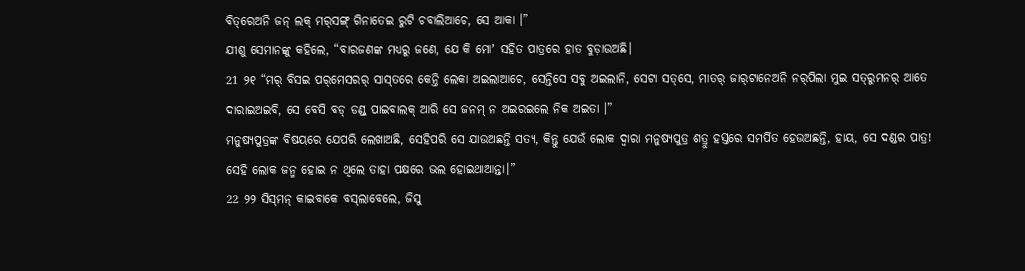ବିତ୍‌ରେଅନି ଜନ୍‌ ଲକ୍‌ ମର୍‌ସଙ୍ଗ୍‌ ଗିନାତେଇ ରୁଟି ଚବାଲିଆଚେ, ସେ ଆକା ।”
ଯୀଶୁ ସେମାନଙ୍କୁ କହିଲେ, “ବାରଜଣଙ୍କ ମଧ୍ୟରୁ ଜଣେ, ଯେ କି ମୋʼ ସହିତ ପାତ୍ରରେ ହାତ ବୁଡ଼ାଉଅଛି।
21 ୨୧ “ମର୍‌ ବିସଇ ପର୍‌ମେସରର୍‌ ସାସ୍‌ତରେ କେନ୍ତି ଲେକା ଅଇଲାଆଚେ, ସେନ୍ତିସେ ସବୁ ଅଇଲାନି, ସେଟା ସତ୍‌ସେ, ମାତର୍‌ ଜାର୍‌ଟାନେଅନି ନର୍‌ପିଲା ମୁଇ ସତ୍‌ରୁମନର୍‌ ଆତେ ଦାରାଇଅଇବି, ସେ ବେସି ବଡ୍‌ ଡଣ୍ଡ୍‌ ପାଇବାଲକ୍‌ ଆରି ସେ ଜନମ୍‌ ନ ଅଇରଇଲେ ନିକ ଅଇତା ।”
ମନୁଷ୍ୟପୁତ୍ରଙ୍କ ବିଷୟରେ ଯେପରି ଲେଖାଅଛି, ସେହିପରି ସେ ଯାଉଅଛନ୍ତି ସତ୍ୟ, କିନ୍ତୁ ଯେଉଁ ଲୋକ ଦ୍ୱାରା ମନୁଷ୍ୟପୁତ୍ର ଶତ୍ରୁ ହସ୍ତରେ ସମର୍ପିତ ହେଉଅଛନ୍ତି, ହାୟ, ସେ ଦଣ୍ଡର ପାତ୍ର! ସେହି ଲୋକ ଜନ୍ମ ହୋଇ ନ ଥିଲେ ତାହା ପକ୍ଷରେ ଭଲ ହୋଇଥାଆନ୍ତା।”
22 ୨୨ ସିସ୍‌ମନ୍‌ କାଇବାକେ ବସ୍‌ଲାବେଲେ, ଜିସୁ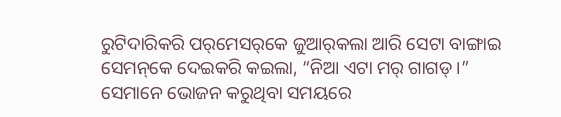ରୁଟିଦାରିକରି ପର୍‌ମେସର୍‌କେ ଜୁଆର୍‌କଲା ଆରି ସେଟା ବାଙ୍ଗାଇ ସେମନ୍‌କେ ଦେଇକରି କଇଲା, “ନିଆ ଏଟା ମର୍‌ ଗାଗଡ୍‌ ।”
ସେମାନେ ଭୋଜନ କରୁଥିବା ସମୟରେ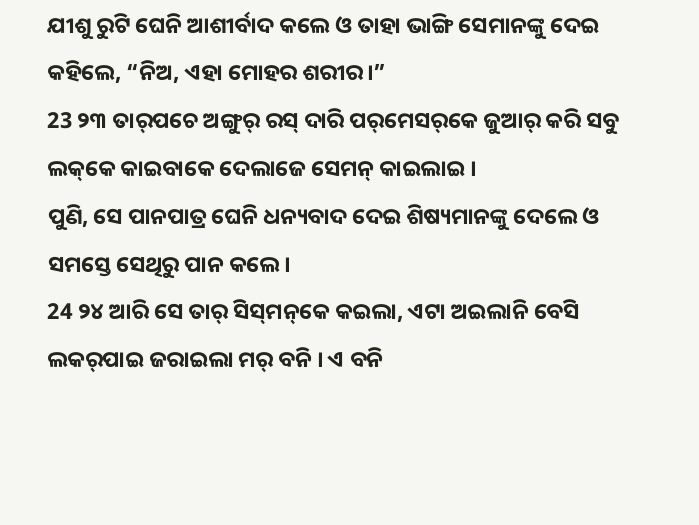ଯୀଶୁ ରୁଟି ଘେନି ଆଶୀର୍ବାଦ କଲେ ଓ ତାହା ଭାଙ୍ଗି ସେମାନଙ୍କୁ ଦେଇ କହିଲେ, “ନିଅ, ଏହା ମୋହର ଶରୀର।”
23 ୨୩ ତାର୍‌ପଚେ ଅଙ୍ଗୁର୍‌ ରସ୍‌ ଦାରି ପର୍‌ମେସର୍‌କେ ଜୁଆର୍‌ କରି ସବୁ ଲକ୍‌କେ କାଇବାକେ ଦେଲାଜେ ସେମନ୍‌ କାଇଲାଇ ।
ପୁଣି, ସେ ପାନପାତ୍ର ଘେନି ଧନ୍ୟବାଦ ଦେଇ ଶିଷ୍ୟମାନଙ୍କୁ ଦେଲେ ଓ ସମସ୍ତେ ସେଥିରୁ ପାନ କଲେ।
24 ୨୪ ଆରି ସେ ତାର୍‌ ସିସ୍‌ମନ୍‌କେ କଇଲା, ଏଟା ଅଇଲାନି ବେସି ଲକର୍‌ପାଇ ଜରାଇଲା ମର୍‌ ବନି । ଏ ବନି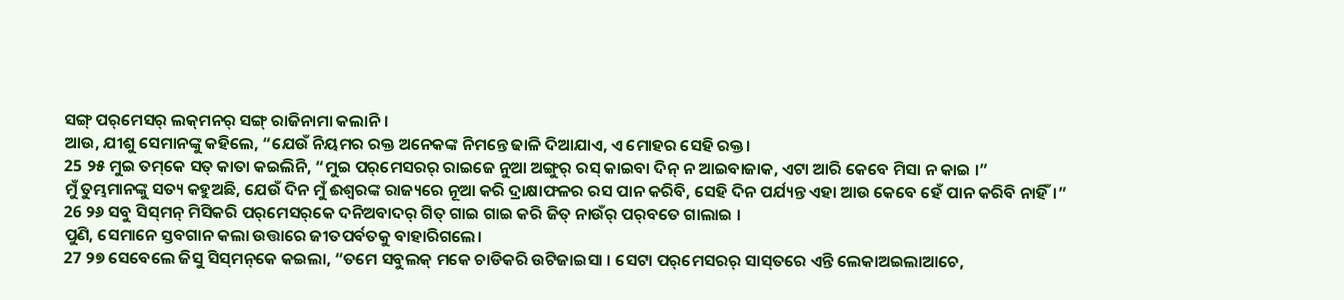ସଙ୍ଗ୍‌ ପର୍‌ମେସର୍‌ ଲକ୍‌ମନର୍‌ ସଙ୍ଗ୍‌ ରାଜିନାମା କଲାନି ।
ଆଉ, ଯୀଶୁ ସେମାନଙ୍କୁ କହିଲେ, “ଯେଉଁ ନିୟମର ରକ୍ତ ଅନେକଙ୍କ ନିମନ୍ତେ ଢାଳି ଦିଆଯାଏ, ଏ ମୋହର ସେହି ରକ୍ତ।
25 ୨୫ ମୁଇ ତମ୍‌କେ ସତ୍‌ କାତା କଇଲିନି, “ମୁଇ ପର୍‌ମେସରର୍‌ ରାଇଜେ ନୁଆ ଅଙ୍ଗୁର୍‌ ରସ୍‌ କାଇବା ଦିନ୍‌ ନ ଆଇବାଜାକ, ଏଟା ଆରି କେବେ ମିସା ନ କାଇ ।”
ମୁଁ ତୁମ୍ଭମାନଙ୍କୁ ସତ୍ୟ କହୁଅଛି, ଯେଉଁ ଦିନ ମୁଁ ଈଶ୍ବରଙ୍କ ରାଜ୍ୟରେ ନୂଆ କରି ଦ୍ରାକ୍ଷାଫଳର ରସ ପାନ କରିବି, ସେହି ଦିନ ପର୍ଯ୍ୟନ୍ତ ଏହା ଆଉ କେବେ ହେଁ ପାନ କରିବି ନାହିଁ।”
26 ୨୬ ସବୁ ସିସ୍‌ମନ୍‌ ମିସିକରି ପର୍‌ମେସର୍‌କେ ଦନିଅବାଦର୍‌ ଗିତ୍‌ ଗାଇ ଗାଇ କରି ଜିତ୍‌ ନାଉଁର୍‌ ପର୍‌ବତେ ଗାଲାଇ ।
ପୁଣି, ସେମାନେ ସ୍ତବଗାନ କଲା ଉତ୍ତାରେ ଜୀତପର୍ବତକୁ ବାହାରିଗଲେ।
27 ୨୭ ସେବେଲେ ଜିସୁ ସିସ୍‌ମନ୍‌କେ କଇଲା, “ତମେ ସବୁଲକ୍‌ ମକେ ଚାଡିକରି ଉଟିଜାଇସା । ସେଟା ପର୍‌ମେସରର୍‌ ସାସ୍‌ତରେ ଏନ୍ତି ଲେକାଅଇଲାଆଚେ,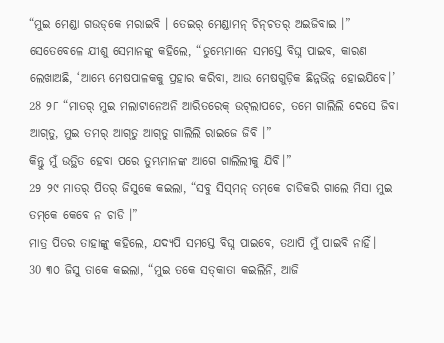“ମୁଇ ମେଣ୍ଡା ଗଉଡ୍‌କେ ମରାଇବି । ତେଇର୍‌ ମେଣ୍ଡାମନ୍‌ ଚିନ୍‌ଚତର୍‌ ଅଇଜିବାଇ ।”
ସେତେବେଳେ ଯୀଶୁ ସେମାନଙ୍କୁ କହିଲେ, “ତୁମ୍ଭେମାନେ ସମସ୍ତେ ବିଘ୍ନ ପାଇବ, କାରଣ ଲେଖାଅଛି, ‘ଆମ୍ଭେ ମେଷପାଳକକୁ ପ୍ରହାର କରିବା, ଆଉ ମେଷଗୁଡ଼ିକ ଛିନ୍ନଭିନ୍ନ ହୋଇଯିବେ।’
28 ୨୮ “ମାତର୍‌ ମୁଇ ମଲାଟାନେଅନି ଆରିତରେକ୍‌ ଉଟ୍‌ଲାପଚେ, ତମେ ଗାଲିଲି ଦେସେ ଜିବା ଆଗ୍‌ତୁ, ମୁଇ ତମର୍‌ ଆଗ୍‌ତୁ ଆଗ୍‌ତୁ ଗାଲିଲି ରାଇଜେ ଜିବି ।”
କିନ୍ତୁ ମୁଁ ଉତ୍ଥିତ ହେବା ପରେ ତୁମ୍ଭମାନଙ୍କ ଆଗେ ଗାଲିଲୀକୁ ଯିବି।”
29 ୨୯ ମାତର୍‌ ପିତର୍‌ ଜିସୁକେ କଇଲା, “ସବୁ ସିସ୍‌ମନ୍‌ ତମ୍‌କେ ଚାଡିକରି ଗାଲେ ମିସା ମୁଇ ତମ୍‌କେ କେବେ ନ ଚାଡି ।”
ମାତ୍ର ପିତର ତାହାଙ୍କୁ କହିଲେ, ଯଦ୍ୟପି ସମସ୍ତେ ବିଘ୍ନ ପାଇବେ, ତଥାପି ମୁଁ ପାଇବି ନାହିଁ।
30 ୩୦ ଜିସୁ ତାକେ କଇଲା, “ମୁଇ ତକେ ସତ୍‌କାତା କଇଲିନି, ଆଜି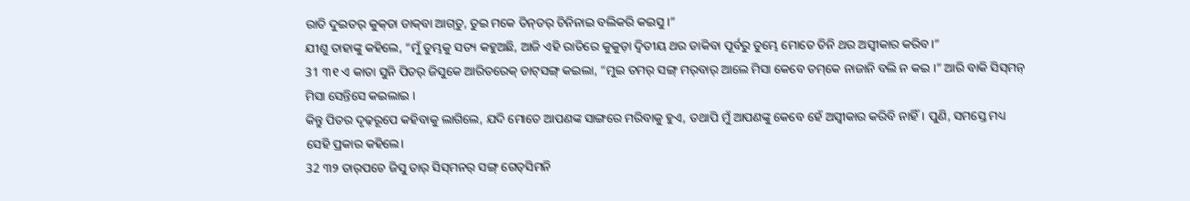ରାତି ଦୁଇତର୍‌ କୁକ୍‌ଡା ଡାକ୍‌ବା ଆଗ୍‌ତୁ, ତୁଇ ମକେ ତିନ୍‌ତର୍‌ ଚିନିନାଇ ବଲିକରି କଇସୁ ।”
ଯୀଶୁ ତାହାଙ୍କୁ କହିଲେ, “ମୁଁ ତୁମ୍ଭକୁ ସତ୍ୟ କହୁଅଛି, ଆଜି ଏହି ରାତିରେ କୁକୁଡ଼ା ଦ୍ୱିତୀୟ ଥର ଡାକିବା ପୂର୍ବରୁ ତୁମ୍ଭେ ମୋତେ ତିନି ଥର ଅସ୍ୱୀକାର କରିବ।”
31 ୩୧ ଏ କାତା ସୁନି ପିତର୍‌ ଜିସୁକେ ଆରିତରେକ୍‌ ଡାଟ୍‌ସଙ୍ଗ୍‌ କଇଲା, “ମୁଇ ତମର୍‌ ସଙ୍ଗ୍‍ ମର୍‌ବାର୍‌ ଆଲେ ମିସା କେବେ ତମ୍‌କେ ନାଜାନି ବଲି ନ କଇ ।” ଆରି ବାକି ସିସ୍‌ମନ୍‌ ମିସା ସେନ୍ତିସେ କଇଲାଇ ।
କିନ୍ତୁ ପିତର ଦୃଢ଼ରୂପେ କହିବାକୁ ଲାଗିଲେ, ଯଦି ମୋତେ ଆପଣଙ୍କ ସାଙ୍ଗରେ ମରିବାକୁ ହୁଏ, ତଥାପି ମୁଁ ଆପଣଙ୍କୁ କେବେ ହେଁ ଅସ୍ୱୀକାର କରିବି ନାହିଁ। ପୁଣି, ସମସ୍ତେ ମଧ୍ୟ ସେହି ପ୍ରକାର କହିଲେ।
32 ୩୨ ତାର୍‌ପଚେ ଜିସୁ ତାର୍‌ ସିସ୍‌ମନର୍‌ ସଙ୍ଗ୍‌ ଗେତ୍‌ସିମନି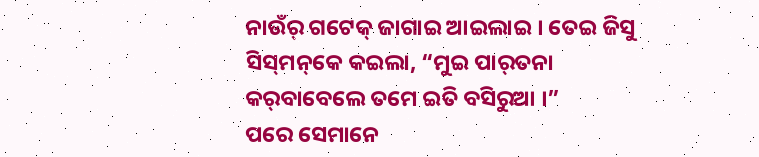ନାଉଁର୍‌ ଗଟେକ୍‌ ଜାଗାଇ ଆଇଲାଇ । ତେଇ ଜିସୁ ସିସ୍‌ମନ୍‌କେ କଇଲା, “ମୁଇ ପାର୍‌ତନା କର୍‌ବାବେଲେ ତମେ ଇତି ବସିରୁଆ ।”
ପରେ ସେମାନେ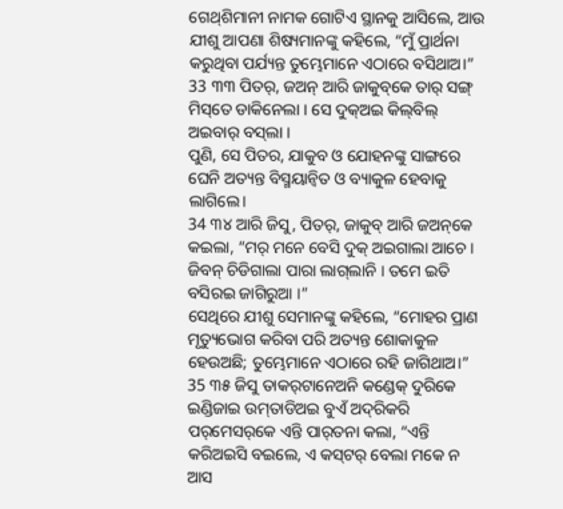ଗେଥ୍‌ଶିମାନୀ ନାମକ ଗୋଟିଏ ସ୍ଥାନକୁ ଆସିଲେ, ଆଉ ଯୀଶୁ ଆପଣା ଶିଷ୍ୟମାନଙ୍କୁ କହିଲେ, “ମୁଁ ପ୍ରାର୍ଥନା କରୁଥିବା ପର୍ଯ୍ୟନ୍ତ ତୁମ୍ଭେମାନେ ଏଠାରେ ବସିଥାଅ।”
33 ୩୩ ପିତର୍‌, ଜଅନ୍‌ ଆରି ଜାକୁବ୍‌କେ ତାର୍‌ ସଙ୍ଗ୍‌ ମିସ୍‌ତେ ଡାକିନେଲା । ସେ ଦୁକ୍‌ଅଇ କିଲ୍‌ବିଲ୍‌ ଅଇବାର୍‌ ବସ୍‌ଲା ।
ପୁଣି, ସେ ପିତର, ଯାକୁବ ଓ ଯୋହନଙ୍କୁ ସାଙ୍ଗରେ ଘେନି ଅତ୍ୟନ୍ତ ବିସ୍ମୟାନ୍ୱିତ ଓ ବ୍ୟାକୁଳ ହେବାକୁ ଲାଗିଲେ।
34 ୩୪ ଆରି ଜିସୁ, ପିତର୍‌, ଜାକୁବ୍‌ ଆରି ଜଅନ୍‌କେ କଇଲା, “ମର୍‌ ମନେ ବେସି ଦୁକ୍‌ ଅଇଗାଲା ଆଚେ । ଜିବନ୍‌ ଚିଡିଗାଲା ପାରା ଲାଗ୍‌ଲାନି । ତମେ ଇତି ବସିରଇ ଜାଗିରୁଆ ।”
ସେଥିରେ ଯୀଶୁ ସେମାନଙ୍କୁ କହିଲେ, “ମୋହର ପ୍ରାଣ ମୃତ୍ୟୁଭୋଗ କରିବା ପରି ଅତ୍ୟନ୍ତ ଶୋକାକୁଳ ହେଉଅଛି; ତୁମ୍ଭେମାନେ ଏଠାରେ ରହି ଜାଗିଥାଅ।”
35 ୩୫ ଜିସୁ ତାକର୍‌ଟାନେଅନି କଣ୍ଡେକ୍‌ ଦୁରିକେ ଇଣ୍ଡିଜାଇ ଉମ୍‌ତାଡିଅଇ ବୁଏଁ ଅଦ୍‌ରିକରି ପର୍‌ମେସର୍‌କେ ଏନ୍ତି ପାର୍‌ତନା କଲା, “ଏନ୍ତି କରିଅଇସି ବଇଲେ, ଏ କସ୍‌ଟର୍‌ ବେଲା ମକେ ନ ଆସ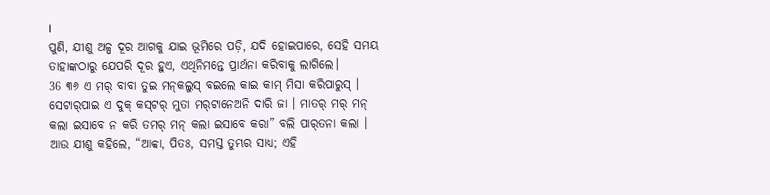।
ପୁଣି, ଯୀଶୁ ଅଳ୍ପ ଦୂର ଆଗକୁ ଯାଇ ଭୂମିରେ ପଡ଼ି, ଯଦି ହୋଇପାରେ, ସେହି ସମୟ ତାହାଙ୍କଠାରୁ ଯେପରି ଦୂର ହୁଏ, ଏଥିନିମନ୍ତେ ପ୍ରାର୍ଥନା କରିବାକୁ ଲାଗିଲେ।
36 ୩୬ ଏ ମର୍‌ ବାବା ତୁଇ ମନ୍‍କଲୁସ୍‌ ବଇଲେ କାଇ କାମ୍‌ ମିସା କରିପାରୁସ୍‌ । ସେଟାର୍‌ପାଇ ଏ ଦୁକ୍‌ କସ୍‌ଟର୍‌ ମୁତା ମର୍‌ଟାନେଅନି ଦାରି ଜା । ମାତର୍‌ ମର୍‌ ମନ୍‍ କଲା ଇସାବେ ନ କରି ତମର୍‌ ମନ୍‍ କଲା ଇସାବେ କରା” ବଲି ପାର୍‌ତନା କଲା ।
ଆଉ ଯୀଶୁ କହିଲେ, “ଆବ୍ବା, ପିତଃ, ସମସ୍ତ ତୁମ୍ଭର ସାଧ୍ୟ; ଏହି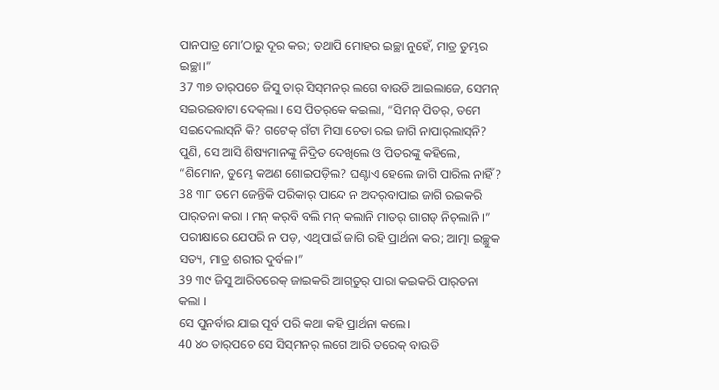ପାନପାତ୍ର ମୋʼଠାରୁ ଦୂର କର; ତଥାପି ମୋହର ଇଚ୍ଛା ନୁହେଁ, ମାତ୍ର ତୁମ୍ଭର ଇଚ୍ଛା।”
37 ୩୭ ତାର୍‌ପଚେ ଜିସୁ ତାର୍‌ ସିସ୍‌ମନର୍‌ ଲଗେ ବାଉଡି ଆଇଲାଜେ, ସେମନ୍‌ ସଇରଇବାଟା ଦେକ୍‌ଲା । ସେ ପିତର୍‌କେ କଇଲା, “ସିମନ୍‌ ପିତର୍‌, ତମେ ସଇଦେଲାସ୍‌ନି କି? ଗଟେକ୍‌ ଗଁଟା ମିସା ଚେତା ରଇ ଜାଗି ନାପାର୍‌ଲାସ୍‌ନି?
ପୁଣି, ସେ ଆସି ଶିଷ୍ୟମାନଙ୍କୁ ନିଦ୍ରିତ ଦେଖିଲେ ଓ ପିତରଙ୍କୁ କହିଲେ, “ଶିମୋନ, ତୁମ୍ଭେ କଅଣ ଶୋଇପଡ଼ିଲ? ଘଣ୍ଟାଏ ହେଲେ ଜାଗି ପାରିଲ ନାହିଁ?
38 ୩୮ ତମେ ଜେନ୍ତିକି ପରିକାର୍‌ ପାନ୍ଦେ ନ ଅଦର୍‌ବାପାଇ ଜାଗି ରଇକରି ପାର୍‌ତନା କରା । ମନ୍‌ କର୍‌ବି ବଲି ମନ୍‍ କଲାନି ମାତର୍‌ ଗାଗଡ୍‌ ନିଚ୍‌ଲାନି ।”
ପରୀକ୍ଷାରେ ଯେପରି ନ ପଡ଼, ଏଥିପାଇଁ ଜାଗି ରହି ପ୍ରାର୍ଥନା କର; ଆତ୍ମା ଇଚ୍ଛୁକ ସତ୍ୟ, ମାତ୍ର ଶରୀର ଦୁର୍ବଳ।”
39 ୩୯ ଜିସୁ ଆରିତରେକ୍‌ ଜାଇକରି ଆଗ୍‌ତୁର୍‌ ପାରା କଇକରି ପାର୍‌ତନା କଲା ।
ସେ ପୁନର୍ବାର ଯାଇ ପୂର୍ବ ପରି କଥା କହି ପ୍ରାର୍ଥନା କଲେ।
40 ୪୦ ତାର୍‌ପଚେ ସେ ସିସ୍‌ମନର୍‌ ଲଗେ ଆରି ତରେକ୍‌ ବାଉଡି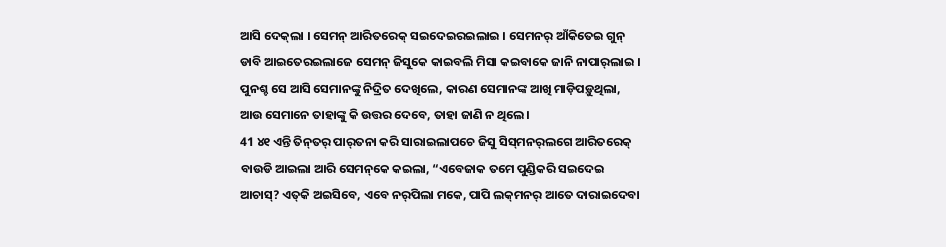ଆସି ଦେକ୍‌ଲା । ସେମନ୍‌ ଆରିତରେକ୍‌ ସଇଦେଇରଇଲାଇ । ସେମନର୍‌ ଆଁକିତେଇ ଗୁନ୍‌ ଡାବି ଆଇତେରଇଲାଜେ ସେମନ୍‌ ଜିସୁକେ କାଇବଲି ମିସା କଇବାକେ ଜାନି ନାପାର୍‌ଲାଇ ।
ପୁନଶ୍ଚ ସେ ଆସି ସେମାନଙ୍କୁ ନିଦ୍ରିତ ଦେଖିଲେ, କାରଣ ସେମାନଙ୍କ ଆଖି ମାଡ଼ିପଡ଼ୁଥିଲା, ଆଉ ସେମାନେ ତାହାଙ୍କୁ କି ଉତ୍ତର ଦେବେ, ତାହା ଜାଣି ନ ଥିଲେ।
41 ୪୧ ଏନ୍ତି ତିନ୍‌ତର୍‌ ପାର୍‌ତନା କରି ସାରାଇଲାପଚେ ଜିସୁ ସିସ୍‌ମନର୍‌ଲଗେ ଆରିତରେକ୍‌ ବାଉଡି ଆଇଲା ଆରି ସେମନ୍‌କେ କଇଲା, “ଏବେଜାକ ତମେ ପୁଣ୍ଡିକରି ସଇଦେଇ ଆଚାସ୍‌? ଏତ୍‌କି ଅଇସିବେ, ଏବେ ନର୍‌ପିଲା ମକେ, ପାପି ଲକ୍‌ମନର୍‌ ଆତେ ଦାରାଇଦେବା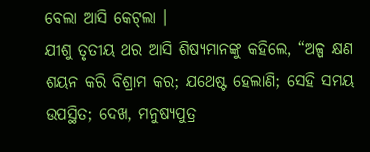ବେଲା ଆସି କେଟ୍‌ଲା ।
ଯୀଶୁ ତୃତୀୟ ଥର ଆସି ଶିଷ୍ୟମାନଙ୍କୁ କହିଲେ, “ଅଳ୍ପ କ୍ଷଣ ଶୟନ କରି ବିଶ୍ରାମ କର; ଯଥେଷ୍ଟ ହେଲାଣି; ସେହି ସମୟ ଉପସ୍ଥିତ; ଦେଖ, ମନୁଷ୍ୟପୁତ୍ର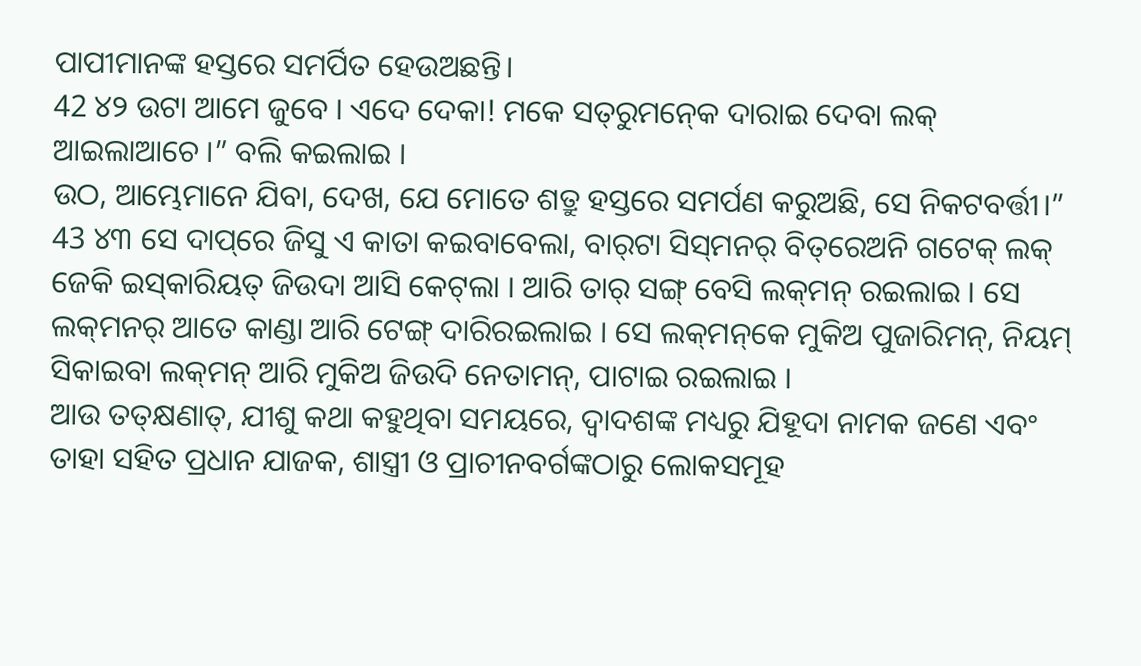ପାପୀମାନଙ୍କ ହସ୍ତରେ ସମର୍ପିତ ହେଉଅଛନ୍ତି।
42 ୪୨ ଉଟା ଆମେ ଜୁବେ । ଏଦେ ଦେକା! ମକେ ସତ୍‌ରୁମନ୍‍କେ ଦାରାଇ ଦେବା ଲକ୍‌ ଆଇଲାଆଚେ ।” ବଲି କଇଲାଇ ।
ଉଠ, ଆମ୍ଭେମାନେ ଯିବା, ଦେଖ, ଯେ ମୋତେ ଶତ୍ରୁ ହସ୍ତରେ ସମର୍ପଣ କରୁଅଛି, ସେ ନିକଟବର୍ତ୍ତୀ।”
43 ୪୩ ସେ ଦାପ୍‌ରେ ଜିସୁ ଏ କାତା କଇବାବେଲା, ବାର୍‌ଟା ସିସ୍‌ମନର୍‌ ବିତ୍‌ରେଅନି ଗଟେକ୍‌ ଲକ୍‌ ଜେକି ଇସ୍‌କାରିୟତ୍‌ ଜିଉଦା ଆସି କେଟ୍‌ଲା । ଆରି ତାର୍‌ ସଙ୍ଗ୍‌ ବେସି ଲକ୍‌ମନ୍‌ ରଇଲାଇ । ସେ ଲକ୍‌ମନର୍‌ ଆତେ କାଣ୍ଡା ଆରି ଟେଙ୍ଗ୍‌ ଦାରିରଇଲାଇ । ସେ ଲକ୍‌ମନ୍‌କେ ମୁକିଅ ପୁଜାରିମନ୍‌, ନିୟମ୍‌ ସିକାଇବା ଲକ୍‌ମନ୍‌ ଆରି ମୁକିଅ ଜିଉଦି ନେତାମନ୍‌, ପାଟାଇ ରଇଲାଇ ।
ଆଉ ତତ୍‌କ୍ଷଣାତ୍, ଯୀଶୁ କଥା କହୁଥିବା ସମୟରେ, ଦ୍ୱାଦଶଙ୍କ ମଧ୍ୟରୁ ଯିହୂଦା ନାମକ ଜଣେ ଏବଂ ତାହା ସହିତ ପ୍ରଧାନ ଯାଜକ, ଶାସ୍ତ୍ରୀ ଓ ପ୍ରାଚୀନବର୍ଗଙ୍କଠାରୁ ଲୋକସମୂହ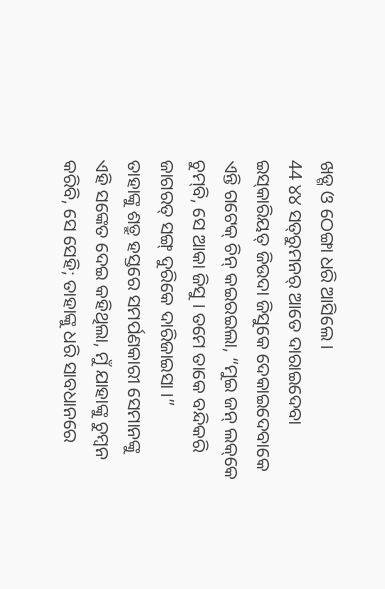ଖଡ୍ଗ ଓ ଠେଙ୍ଗା ଧରି ଆସିଲେ।
44 ୪୪ ସତ୍‌ରୁମନର୍‌ ଆତେ ଦାରାଇଦେବା ଇସ୍‌କାରିୟତ୍‌ ଜିଉଦା ଜିସୁକେ ଦେକାଇଦେବାକେ ଏନ୍ତି ଗଟେକ୍‌ ଚିନ୍‌ କଇରଇଲା, “ମୁଇ ଜନ୍‌ ଲକ୍‌କେ ଚୁମ୍‌ବି, ସେ ଆକା ଜିସୁ । ତମେ ତାକେ ବନ୍ଦିକରି ଜାଗରତ୍‌ ସଙ୍ଗ୍‍ ଦୁରିକେ ଦାରିଜାଇସା ।”
ତାହାଙ୍କୁ ଶତ୍ରୁ ହସ୍ତରେ ସମର୍ପଣକାରୀ ସେମାନଙ୍କୁ ଏହି ସଙ୍କେତ ଦେଇ କହିଥିଲା, ମୁଁ ଯାହାଙ୍କୁ ଚୁମ୍ବନ କରିବି, ସେ ସେହି; ତାହାଙ୍କୁ ଧରି ସାବଧାନରେ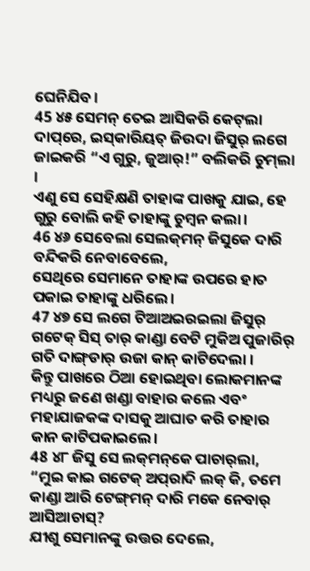ଘେନିଯିବ।
45 ୪୫ ସେମନ୍‌ ତେଇ ଆସିକରି କେଟ୍‌ଲା ଦାପ୍‌ରେ, ଇସ୍‌କାରିୟତ୍‌ ଜିଉଦା ଜିସୁର୍‌ ଲଗେ ଜାଇକରି “ଏ ଗୁରୁ, ଜୁଆର୍‌!” ବଲିକରି ଚୁମ୍‌ଲା ।
ଏଣୁ ସେ ସେହିକ୍ଷଣି ତାହାଙ୍କ ପାଖକୁ ଯାଇ, ହେ ଗୁରୁ ବୋଲି କହି ତାହାଙ୍କୁ ଚୁମ୍ବନ କଲା।
46 ୪୬ ସେବେଲା ସେଲକ୍‌ମନ୍‌ ଜିସୁକେ ଦାରି ବନ୍ଦିକରି ନେବାବେଲେ,
ସେଥିରେ ସେମାନେ ତାହାଙ୍କ ଉପରେ ହାତ ପକାଇ ତାହାଙ୍କୁ ଧରିଲେ।
47 ୪୭ ସେ ଲଗେ ଟିଆଅଇରଇଲା ଜିସୁର୍‌ ଗଟେକ୍‌ ସିସ୍‌ ତାର୍‌ କାଣ୍ଡା ବେଟି ମୁକିଅ ପୁଜାରିର୍‌ ଗତି ଦାଙ୍ଗ୍‌ଡାର୍‌ ଉଜା କାନ୍‌ କାଟିଦେଲା ।
କିନ୍ତୁ ପାଖରେ ଠିଆ ହୋଇଥିବା ଲୋକମାନଙ୍କ ମଧ୍ୟରୁ ଜଣେ ଖଣ୍ଡା ବାହାର କଲେ ଏବଂ ମହାଯାଜକଙ୍କ ଦାସକୁ ଆଘାତ କରି ତାହାର କାନ କାଟିପକାଇଲେ।
48 ୪୮ ଜିସୁ ସେ ଲକ୍‌ମନ୍‌କେ ପାଚାର୍‌ଲା, “ମୁଇ କାଇ ଗଟେକ୍‌ ଅପ୍‌ରାଦି ଲକ୍‌ କି, ତମେ କାଣ୍ଡା ଆରି ଟେଙ୍ଗ୍‌ମନ୍‌ ଦାରି ମକେ ନେବାର୍‌ ଆସିଆଚାସ୍‌?
ଯୀଶୁ ସେମାନଙ୍କୁ ଉତ୍ତର ଦେଲେ,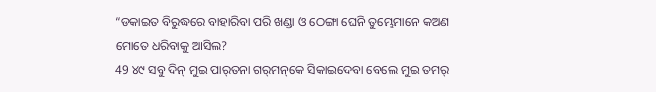“ଡକାଇତ ବିରୁଦ୍ଧରେ ବାହାରିବା ପରି ଖଣ୍ଡା ଓ ଠେଙ୍ଗା ଘେନି ତୁମ୍ଭେମାନେ କଅଣ ମୋତେ ଧରିବାକୁ ଆସିଲ?
49 ୪୯ ସବୁ ଦିନ୍‌ ମୁଇ ପାର୍‌ତନା ଗର୍‌ମନ୍‌କେ ସିକାଇଦେବା ବେଲେ ମୁଇ ତମର୍‌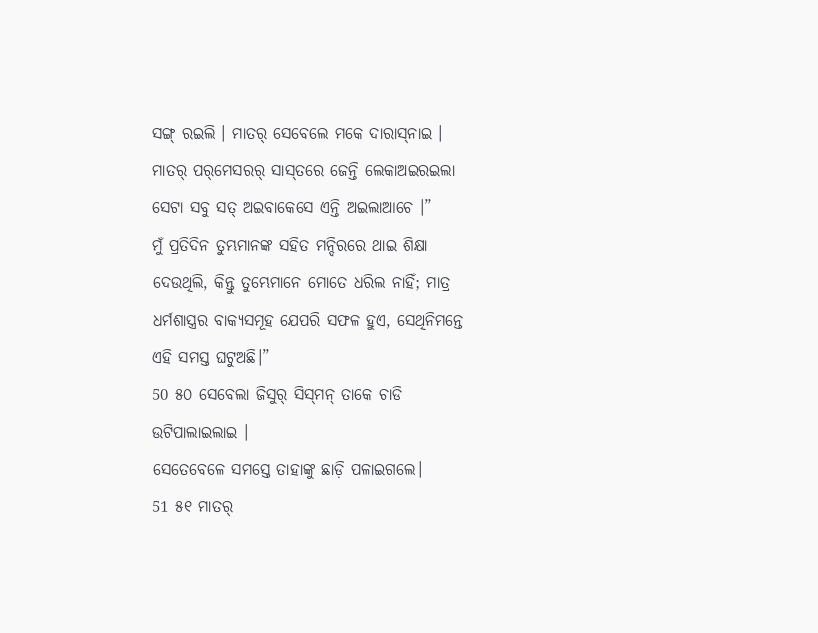ସଙ୍ଗ୍‌ ରଇଲି । ମାତର୍‌ ସେବେଲେ ମକେ ଦାରାସ୍‌ନାଇ । ମାତର୍‌ ପର୍‌ମେସରର୍‌ ସାସ୍‌ତରେ ଜେନ୍ତି ଲେକାଅଇରଇଲା ସେଟା ସବୁ ସତ୍‌ ଅଇବାକେସେ ଏନ୍ତି ଅଇଲାଆଚେ ।”
ମୁଁ ପ୍ରତିଦିନ ତୁମ୍ଭମାନଙ୍କ ସହିତ ମନ୍ଦିରରେ ଥାଇ ଶିକ୍ଷା ଦେଉଥିଲି, କିନ୍ତୁ ତୁମ୍ଭେମାନେ ମୋତେ ଧରିଲ ନାହିଁ; ମାତ୍ର ଧର୍ମଶାସ୍ତ୍ରର ବାକ୍ୟସମୂହ ଯେପରି ସଫଳ ହୁଏ, ସେଥିନିମନ୍ତେ ଏହି ସମସ୍ତ ଘଟୁଅଛି।”
50 ୫୦ ସେବେଲା ଜିସୁର୍‌ ସିସ୍‌ମନ୍‌ ତାକେ ଚାଡି ଉଟିପାଲାଇଲାଇ ।
ସେତେବେଳେ ସମସ୍ତେ ତାହାଙ୍କୁ ଛାଡ଼ି ପଳାଇଗଲେ।
51 ୫୧ ମାତର୍‌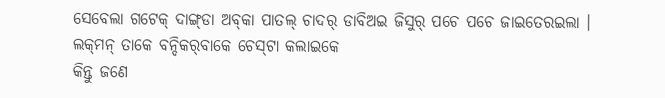ସେବେଲା ଗଟେକ୍‌ ଦାଙ୍ଗ୍‌ଡା ଅବ୍‌କା ପାତଲ୍‌ ଚାଦର୍‌ ଡାବିଅଇ ଜିସୁର୍‌ ପଚେ ପଚେ ଜାଇତେରଇଲା । ଲକ୍‌ମନ୍‌ ତାକେ ବନ୍ଦିକର୍‌ବାକେ ଚେସ୍‌ଟା କଲାଇକେ
କିନ୍ତୁ ଜଣେ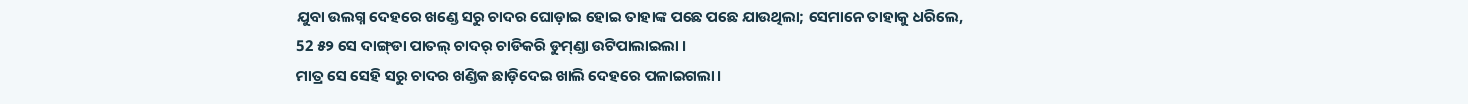ଯୁବା ଉଲଗ୍ନ ଦେହରେ ଖଣ୍ଡେ ସରୁ ଚାଦର ଘୋଡ଼ାଇ ହୋଇ ତାହାଙ୍କ ପଛେ ପଛେ ଯାଉଥିଲା; ସେମାନେ ତାହାକୁ ଧରିଲେ,
52 ୫୨ ସେ ଦାଙ୍ଗ୍‌ଡା ପାତଲ୍‌ ଚାଦର୍‌ ଚାଡିକରି ଡୁମ୍‌ଣ୍ଡା ଉଟିପାଲାଇଲା ।
ମାତ୍ର ସେ ସେହି ସରୁ ଚାଦର ଖଣ୍ଡିକ ଛାଡ଼ିଦେଇ ଖାଲି ଦେହରେ ପଳାଇଗଲା।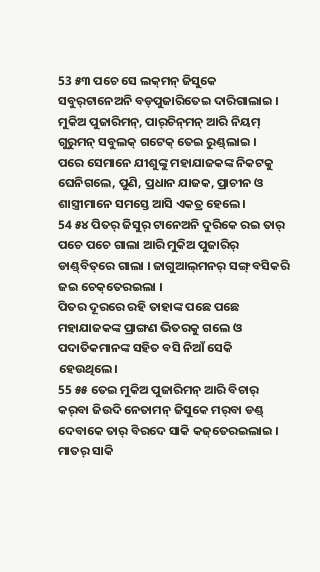53 ୫୩ ପଚେ ସେ ଲକ୍‌ମନ୍‌ ଜିସୁକେ ସବୁର୍‌ଟାନେଅନି ବଡ୍‌ପୁଜାରିତେଇ ଦାରିଗାଲାଇ । ମୁକିଅ ପୁଜାରିମନ୍‌, ପାର୍‌ଚିନ୍‌ମନ୍‌ ଆରି ନିୟମ୍‌ ଗୁରୁମନ୍‌ ସବୁଲକ୍‌ ଗଟେକ୍‌ ତେଇ ରୁଣ୍ଡ୍‌ଲାଇ ।
ପରେ ସେମାନେ ଯୀଶୁଙ୍କୁ ମହାଯାଜକଙ୍କ ନିକଟକୁ ଘେନିଗଲେ, ପୁଣି, ପ୍ରଧାନ ଯାଜକ, ପ୍ରାଚୀନ ଓ ଶାସ୍ତ୍ରୀମାନେ ସମସ୍ତେ ଆସି ଏକତ୍ର ହେଲେ।
54 ୫୪ ପିତର୍‌ ଜିସୁର୍‌ ଟାନେଅନି ଦୁରିକେ ରଇ ତାର୍‌ ପଚେ ପଚେ ଗାଲା ଆରି ମୁକିଅ ପୁଜାରିର୍‌ ଡାଣ୍ଡ୍‌ବିତ୍‌ରେ ଗାଲା । ଜାଗୁଆଲ୍‌ମନର୍‌ ସଙ୍ଗ୍‌ ବସିକରି ଜଇ ଚେକ୍‌ତେରଇଲା ।
ପିତର ଦୂରରେ ରହି ତାହାଙ୍କ ପଛେ ପଛେ ମହାଯାଜକଙ୍କ ପ୍ରାଙ୍ଗଣ ଭିତରକୁ ଗଲେ ଓ ପଦାତିକମାନଙ୍କ ସହିତ ବସି ନିଆଁ ସେକି ହେଉଥିଲେ।
55 ୫୫ ତେଇ ମୁକିଅ ପୁଜାରିମନ୍‌ ଆରି ବିଚାର୍‌ କର୍‌ବା ଜିଉଦି ନେତାମନ୍‌ ଜିସୁକେ ମର୍‌ବା ଡଣ୍ଡ୍‌ ଦେବାକେ ତାର୍‌ ବିରଦେ ସାକି କଜ୍‌ତେରଇଲାଇ । ମାତର୍‌ ସାକି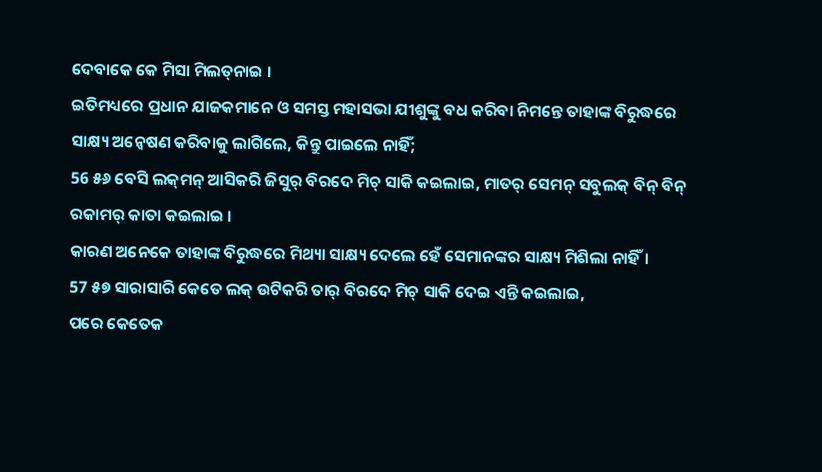ଦେବାକେ କେ ମିସା ମିଲତ୍‌ନାଇ ।
ଇତିମଧ୍ୟରେ ପ୍ରଧାନ ଯାଜକମାନେ ଓ ସମସ୍ତ ମହାସଭା ଯୀଶୁଙ୍କୁ ବଧ କରିବା ନିମନ୍ତେ ତାହାଙ୍କ ବିରୁଦ୍ଧରେ ସାକ୍ଷ୍ୟ ଅନ୍ୱେଷଣ କରିବାକୁ ଲାଗିଲେ, କିନ୍ତୁ ପାଇଲେ ନାହିଁ;
56 ୫୬ ବେସି ଲକ୍‌ମନ୍‌ ଆସିକରି ଜିସୁର୍‌ ବିରଦେ ମିଚ୍‌ ସାକି କଇଲାଇ, ମାତର୍‌ ସେମନ୍‌ ସବୁଲକ୍‌ ବିନ୍‌ ବିନ୍‌ ରକାମର୍‌ କାତା କଇଲାଇ ।
କାରଣ ଅନେକେ ତାହାଙ୍କ ବିରୁଦ୍ଧରେ ମିଥ୍ୟା ସାକ୍ଷ୍ୟ ଦେଲେ ହେଁ ସେମାନଙ୍କର ସାକ୍ଷ୍ୟ ମିଶିଲା ନାହିଁ।
57 ୫୭ ସାରାସାରି କେତେ ଲକ୍‌ ଉଟିକରି ତାର୍‌ ବିରଦେ ମିଚ୍‌ ସାକି ଦେଇ ଏନ୍ତି କଇଲାଇ,
ପରେ କେତେକ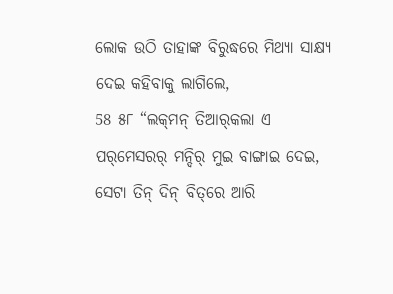ଲୋକ ଉଠି ତାହାଙ୍କ ବିରୁଦ୍ଧରେ ମିଥ୍ୟା ସାକ୍ଷ୍ୟ ଦେଇ କହିବାକୁ ଲାଗିଲେ,
58 ୫୮ “ଲକ୍‌ମନ୍‌ ତିଆର୍‌କଲା ଏ ପର୍‌ମେସରର୍‌ ମନ୍ଦିର୍‍ ମୁଇ ବାଙ୍ଗାଇ ଦେଇ, ସେଟା ତିନ୍‌ ଦିନ୍‌ ବିତ୍‌ରେ ଆରି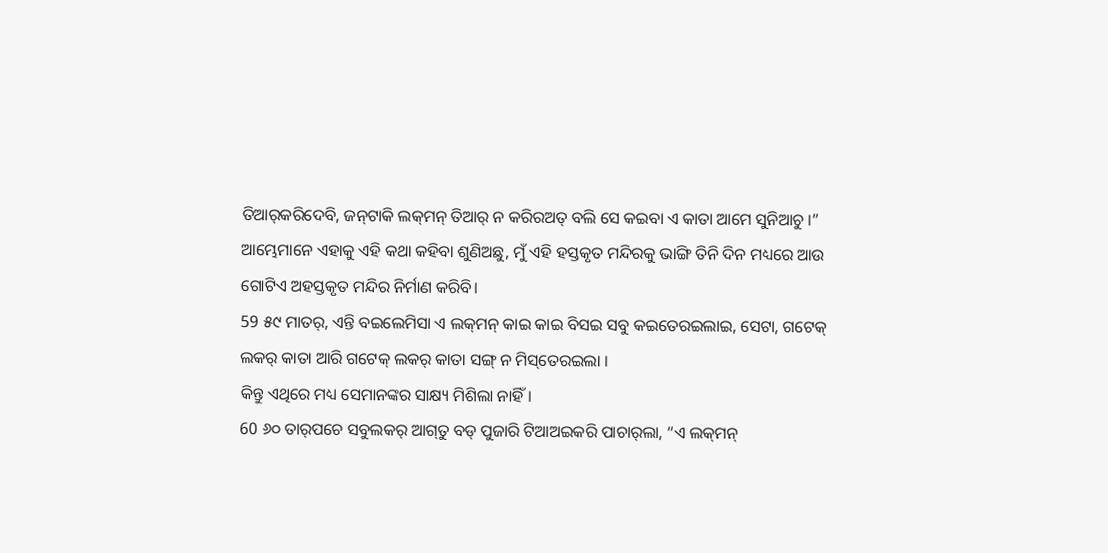ତିଆର୍‌କରିଦେବି, ଜନ୍‌ଟାକି ଲକ୍‌ମନ୍‌ ତିଆର୍‌ ନ କରିରଅତ୍‌ ବଲି ସେ କଇବା ଏ କାତା ଆମେ ସୁନିଆଚୁ ।”
ଆମ୍ଭେମାନେ ଏହାକୁ ଏହି କଥା କହିବା ଶୁଣିଅଛୁ, ମୁଁ ଏହି ହସ୍ତକୃତ ମନ୍ଦିରକୁ ଭାଙ୍ଗି ତିନି ଦିନ ମଧ୍ୟରେ ଆଉ ଗୋଟିଏ ଅହସ୍ତକୃତ ମନ୍ଦିର ନିର୍ମାଣ କରିବି।
59 ୫୯ ମାତର୍‌, ଏନ୍ତି ବଇଲେମିସା ଏ ଲକ୍‌ମନ୍‌ କାଇ କାଇ ବିସଇ ସବୁ କଇତେରଇଲାଇ, ସେଟା, ଗଟେକ୍‌ ଲକର୍‌ କାତା ଆରି ଗଟେକ୍‌ ଲକର୍‌ କାତା ସଙ୍ଗ୍‌ ନ ମିସ୍‌ତେରଇଲା ।
କିନ୍ତୁ ଏଥିରେ ମଧ୍ୟ ସେମାନଙ୍କର ସାକ୍ଷ୍ୟ ମିଶିଲା ନାହିଁ।
60 ୬୦ ତାର୍‌ପଚେ ସବୁଲକର୍‌ ଆଗ୍‌ତୁ ବଡ୍‌ ପୁଜାରି ଟିଆଅଇକରି ପାଚାର୍‌ଲା, “ଏ ଲକ୍‌ମନ୍‌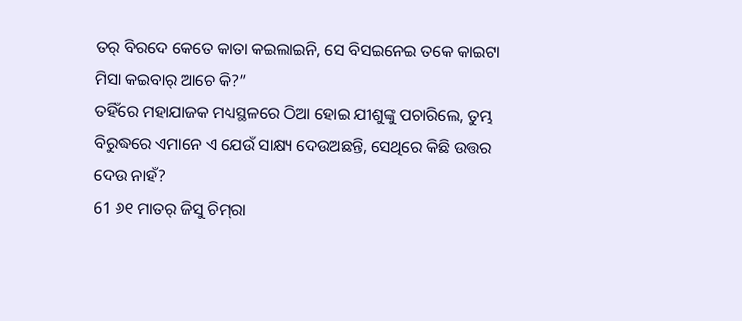ତର୍‌ ବିରଦେ କେତେ କାତା କଇଲାଇନି, ସେ ବିସଇନେଇ ତକେ କାଇଟା ମିସା କଇବାର୍‌ ଆଚେ କି?”
ତହିଁରେ ମହାଯାଜକ ମଧ୍ୟସ୍ଥଳରେ ଠିଆ ହୋଇ ଯୀଶୁଙ୍କୁ ପଚାରିଲେ, ତୁମ୍ଭ ବିରୁଦ୍ଧରେ ଏମାନେ ଏ ଯେଉଁ ସାକ୍ଷ୍ୟ ଦେଉଅଛନ୍ତି, ସେଥିରେ କିଛି ଉତ୍ତର ଦେଉ ନାହଁ?
61 ୬୧ ମାତର୍‌ ଜିସୁ ଚିମ୍‌ରା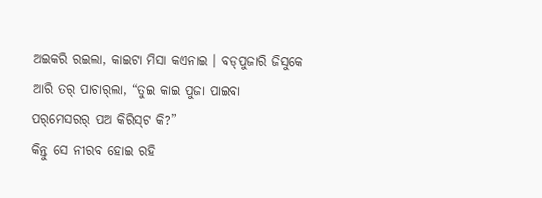ଅଇକରି ରଇଲା, କାଇଟା ମିସା କଏନାଇ । ବଡ୍‌ପୁଜାରି ଜିସୁକେ ଆରି ତର୍‍ ପାଚାର୍‌ଲା, “ତୁଇ କାଇ ପୁଜା ପାଇବା ପର୍‌ମେସରର୍‌ ପଅ କିରିସ୍‌ଟ କି?”
କିନ୍ତୁ ସେ ନୀରବ ହୋଇ ରହି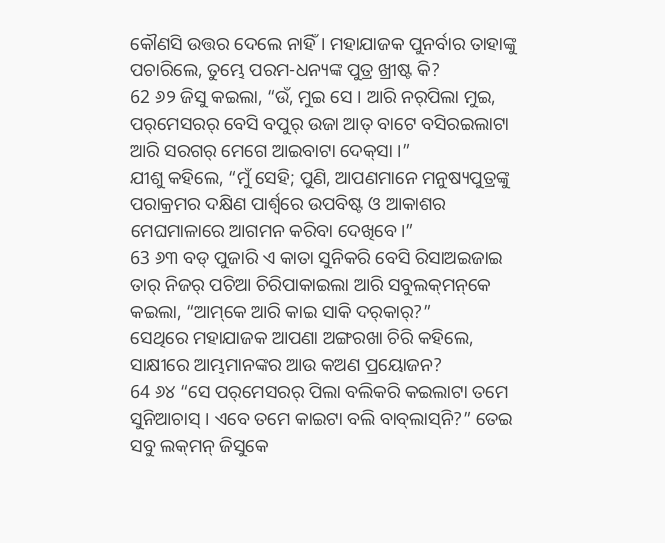କୌଣସି ଉତ୍ତର ଦେଲେ ନାହିଁ। ମହାଯାଜକ ପୁନର୍ବାର ତାହାଙ୍କୁ ପଚାରିଲେ, ତୁମ୍ଭେ ପରମ-ଧନ୍ୟଙ୍କ ପୁତ୍ର ଖ୍ରୀଷ୍ଟ କି?
62 ୬୨ ଜିସୁ କଇଲା, “ଉଁ, ମୁଇ ସେ । ଆରି ନର୍‌ପିଲା ମୁଇ, ପର୍‌ମେସରର୍‌ ବେସି ବପୁର୍‌ ଉଜା ଆତ୍‌ ବାଟେ ବସିରଇଲାଟା ଆରି ସରଗର୍‌ ମେଗେ ଆଇବାଟା ଦେକ୍‌ସା ।”
ଯୀଶୁ କହିଲେ, “ମୁଁ ସେହି; ପୁଣି, ଆପଣମାନେ ମନୁଷ୍ୟପୁତ୍ରଙ୍କୁ ପରାକ୍ରମର ଦକ୍ଷିଣ ପାର୍ଶ୍ୱରେ ଉପବିଷ୍ଟ ଓ ଆକାଶର ମେଘମାଳାରେ ଆଗମନ କରିବା ଦେଖିବେ।”
63 ୬୩ ବଡ୍‌ ପୁଜାରି ଏ କାତା ସୁନିକରି ବେସି ରିସାଅଇଜାଇ ତାର୍‌ ନିଜର୍‌ ପଚିଆ ଚିରିପାକାଇଲା ଆରି ସବୁଲକ୍‌ମନ୍‌କେ କଇଲା, “ଆମ୍‌କେ ଆରି କାଇ ସାକି ଦର୍‌କାର୍‌?”
ସେଥିରେ ମହାଯାଜକ ଆପଣା ଅଙ୍ଗରଖା ଚିରି କହିଲେ, ସାକ୍ଷୀରେ ଆମ୍ଭମାନଙ୍କର ଆଉ କଅଣ ପ୍ରୟୋଜନ?
64 ୬୪ “ସେ ପର୍‌ମେସରର୍‌ ପିଲା ବଲିକରି କଇଲାଟା ତମେ ସୁନିଆଚାସ୍‌ । ଏବେ ତମେ କାଇଟା ବଲି ବାବ୍‌ଲାସ୍‌ନି?” ତେଇ ସବୁ ଲକ୍‌ମନ୍‌ ଜିସୁକେ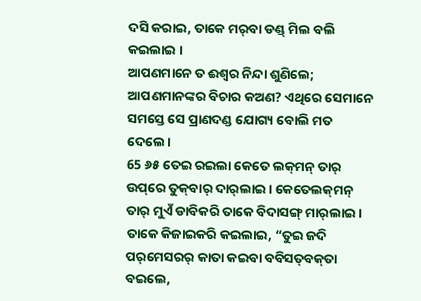ଦସି କରାଇ, ତାକେ ମର୍‌ବା ଡଣ୍ଡ୍‌ ମିଲ ବଲି କଇଲାଇ ।
ଆପଣମାନେ ତ ଈଶ୍ବର ନିନ୍ଦା ଶୁଣିଲେ; ଆପଣମାନଙ୍କର ବିଚାର କଅଣ? ଏଥିରେ ସେମାନେ ସମସ୍ତେ ସେ ପ୍ରାଣଦଣ୍ଡ ଯୋଗ୍ୟ ବୋଲି ମତ ଦେଲେ।
65 ୬୫ ତେଇ ରଇଲା କେତେ ଲକ୍‌ମନ୍‌ ତାର୍‌ ଉପ୍‌ରେ ତୁକ୍‌ବାର୍‌ ଦାର୍‌ଲାଇ । କେତେଲକ୍‌ମନ୍‌ ତାର୍‌ ମୁଏଁ ଡାବିକରି ତାକେ ବିଦାସଙ୍ଗ୍‌ ମାର୍‌ଲାଇ । ତାକେ କିଜାଇକରି କଇଲାଇ, “ତୁଇ ଜଦି ପର୍‌ମେସରର୍‌ କାତା କଇବା ବବିସତ୍‌ବକ୍‌ତା ବଇଲେ,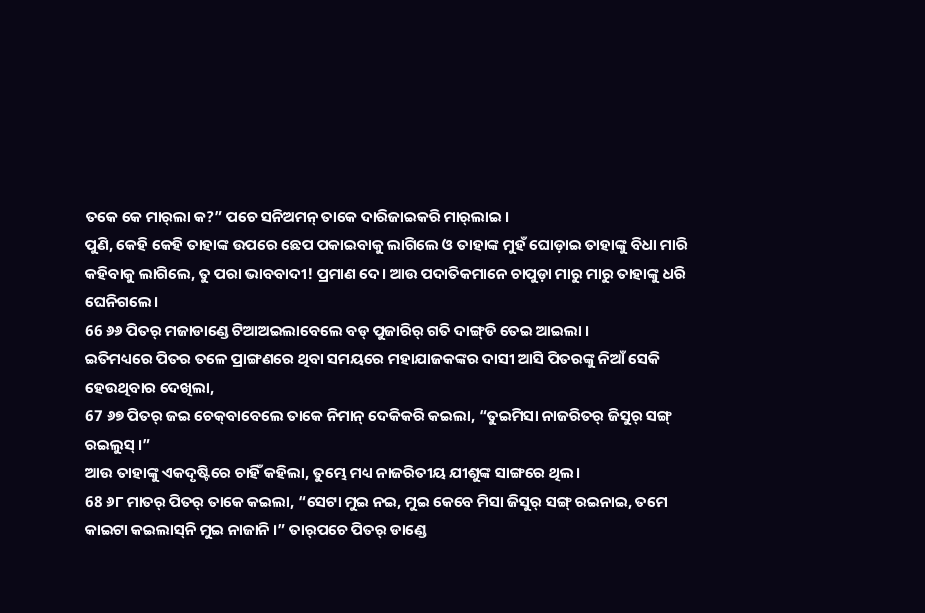ତକେ କେ ମାର୍‌ଲା କ?” ପଚେ ସନିଅମନ୍‌ ତାକେ ଦାରିଜାଇକରି ମାର୍‌ଲାଇ ।
ପୁଣି, କେହି କେହି ତାହାଙ୍କ ଉପରେ ଛେପ ପକାଇବାକୁ ଲାଗିଲେ ଓ ତାହାଙ୍କ ମୁହଁ ଘୋଡ଼ାଇ ତାହାଙ୍କୁ ବିଧା ମାରି କହିବାକୁ ଲାଗିଲେ, ତୁ ପରା ଭାବବାଦୀ! ପ୍ରମାଣ ଦେ। ଆଉ ପଦାତିକମାନେ ଚାପୁଡ଼ା ମାରୁ ମାରୁ ତାହାଙ୍କୁ ଧରି ଘେନିଗଲେ।
66 ୬୬ ପିତର୍‌ ମଜାଡାଣ୍ଡେ ଟିଆଅଇଲାବେଲେ ବଡ୍‌ ପୁଜାରିର୍‌ ଗତି ଦାଙ୍ଗ୍‌ଡି ତେଇ ଆଇଲା ।
ଇତିମଧ୍ୟରେ ପିତର ତଳେ ପ୍ରାଙ୍ଗଣରେ ଥିବା ସମୟରେ ମହାଯାଜକଙ୍କର ଦାସୀ ଆସି ପିତରଙ୍କୁ ନିଆଁ ସେକି ହେଉଥିବାର ଦେଖିଲା,
67 ୬୭ ପିତର୍‌ ଜଇ ଚେକ୍‌ବାବେଲେ ତାକେ ନିମାନ୍‌ ଦେକିକରି କଇଲା, “ତୁଇମିସା ନାଜରିତର୍‌ ଜିସୁର୍‌ ସଙ୍ଗ୍‌ ରଇଲୁସ୍‌ ।”
ଆଉ ତାହାଙ୍କୁ ଏକଦୃଷ୍ଟିରେ ଚାହିଁ କହିଲା, ତୁମ୍ଭେ ମଧ୍ୟ ନାଜରିତୀୟ ଯୀଶୁଙ୍କ ସାଙ୍ଗରେ ଥିଲ।
68 ୬୮ ମାତର୍‌ ପିତର୍‌ ତାକେ କଇଲା, “ସେଟା ମୁଇ ନଇ, ମୁଇ କେବେ ମିସା ଜିସୁର୍‌ ସଙ୍ଗ୍‌ ରଇନାଇ, ତମେ କାଇଟା କଇଲାସ୍‌ନି ମୁଇ ନାଜାନି ।” ତାର୍‌ପଚେ ପିତର୍‌ ଡାଣ୍ଡେ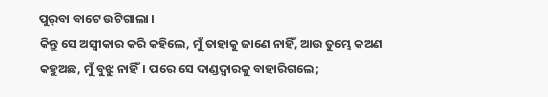ପୁର୍‌ବା ବାଟେ ଉଟିଗାଲା ।
କିନ୍ତୁ ସେ ଅସ୍ୱୀକାର କରି କହିଲେ, ମୁଁ ତାହାକୁ ଜାଣେ ନାହିଁ, ଆଉ ତୁମ୍ଭେ କଅଣ କହୁଅଛ, ମୁଁ ବୁଝୁ ନାହିଁ। ପରେ ସେ ଦାଣ୍ଡଦ୍ୱାରକୁ ବାହାରିଗଲେ;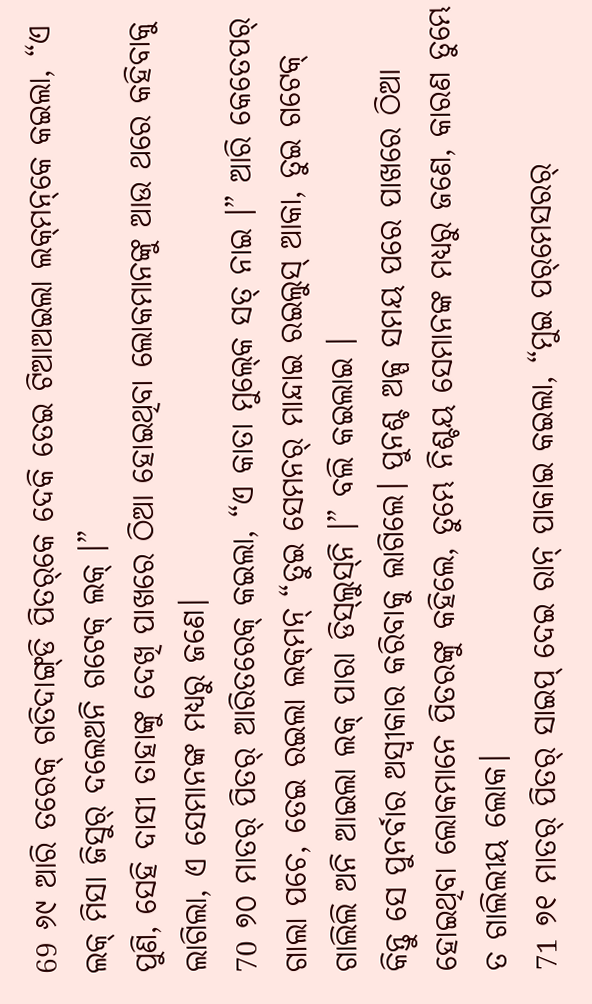69 ୬୯ ଆରି ତରେକ୍‌ ଗତିଦାଙ୍ଗ୍‌ଡି ପିତର୍‌କେ ଦେକି ତେଇ ଟିଆଅଇଲା ଲକ୍‌ମନ୍‌କେ କଇଲା, “ଏ ଲକ୍‌ ମିସା ଜିସୁର୍‌ ଦଲେଅନି ଗଟେକ୍‌ ଲକ୍‌ ।”
ପୁଣି, ସେହି ଦାସୀ ତାହାଙ୍କୁ ଦେଖି ପାଖରେ ଠିଆ ହୋଇଥିବା ଲୋକମାନଙ୍କୁ ଆଉ ଥରେ କହିବାକୁ ଲାଗିଲା, ଏ ସେମାନଙ୍କ ମଧ୍ୟରୁ ଜଣେ।
70 ୭୦ ମାତର୍‌ ପିତର୍‌ ଆରିତରେକ୍‌ କଇଲା, “ଏ କାତା ମୁଲ୍‍କେ ସତ୍‌ ନାଇ ।” ଆରି କେତେପର୍‌ ଗାଲା ପଚେ, ତେଇ ରଇଲା ଲକ୍‌ମନ୍‌ “ତୁଇ ସେମନର୍‌ ମାନ୍ଦାଇ ରଇଲୁସ୍‌ ଆକା, ତୁଇ ଗଟେକ୍‌ ଗାଲିଲି ଅନି ଆଇଲା ଲକ୍‌ ପାରା ଡିସ୍‍ଲୁସ୍‌ନି ।” ବଲି କଇଲାଇ ।
କିନ୍ତୁ ସେ ପୁନର୍ବାର ଅସ୍ୱୀକାର କରିବାକୁ ଲାଗିଲେ। ପୁନଶ୍ଚ ଅଳ୍ପ ସମୟ ପରେ ପାଖରେ ଠିଆ ହୋଇଥିବା ଲୋକମାନେ ପିତରଙ୍କୁ କହିଲେ, ତୁମ୍ଭେ ନିଶ୍ଚୟ ସେମାନଙ୍କ ମଧ୍ୟରୁ ଜଣେ, କାରଣ ତୁମ୍ଭେ ତ ଗାଲିଲୀୟ ଲୋକ।
71 ୭୧ ମାତର୍‌ ପିତର୍‌ ସାଇପ୍‌ ଦେଇ ରାନ୍‌ ପାକାଇ କଇଲା, “ମୁଇ ପର୍‌ମେସରର୍‌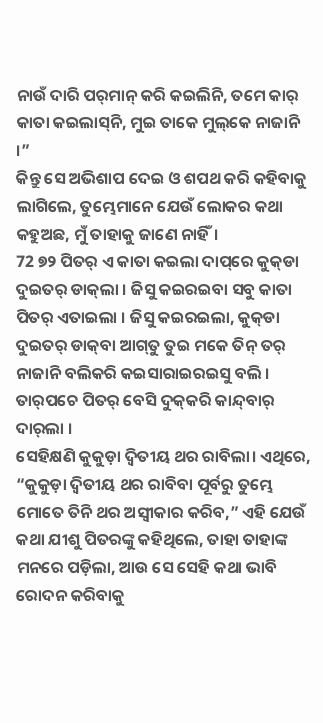ନାଉଁ ଦାରି ପର୍‌ମାନ୍‌ କରି କଇଲିନି, ତମେ କାର୍‌ କାତା କଇଲାସ୍‌ନି, ମୁଇ ତାକେ ମୁଲ୍‌କେ ନାଜାନି ।”
କିନ୍ତୁ ସେ ଅଭିଶାପ ଦେଇ ଓ ଶପଥ କରି କହିବାକୁ ଲାଗିଲେ, ତୁମ୍ଭେମାନେ ଯେଉଁ ଲୋକର କଥା କହୁଅଛ, ମୁଁ ତାହାକୁ ଜାଣେ ନାହିଁ।
72 ୭୨ ପିତର୍‌ ଏ କାତା କଇଲା ଦାପ୍‌ରେ କୁକ୍‌ଡା ଦୁଇତର୍‌ ଡାକ୍‌ଲା । ଜିସୁ କଇରଇବା ସବୁ କାତା ପିତର୍‌ ଏତାଇଲା । ଜିସୁ କଇରଇଲା, କୁକ୍‌ଡା ଦୁଇତର୍‌ ଡାକ୍‌ବା ଆଗ୍‌ତୁ ତୁଇ ମକେ ତିନ୍‌ ତର୍‌ ନାଜାନି ବଲିକରି କଇସାରାଇରଇସୁ ବଲି । ତାର୍‌ପଚେ ପିତର୍‌ ବେସି ଦୁକ୍‌କରି କାନ୍ଦ୍‌ବାର୍‌ ଦାର୍‌ଲା ।
ସେହିକ୍ଷଣି କୁକୁଡ଼ା ଦ୍ୱିତୀୟ ଥର ରାବିଲା। ଏଥିରେ, “କୁକୁଡ଼ା ଦ୍ୱିତୀୟ ଥର ରାବିବା ପୂର୍ବରୁ ତୁମ୍ଭେ ମୋତେ ତିନି ଥର ଅସ୍ୱୀକାର କରିବ,” ଏହି ଯେଉଁ କଥା ଯୀଶୁ ପିତରଙ୍କୁ କହିଥିଲେ, ତାହା ତାହାଙ୍କ ମନରେ ପଡ଼ିଲା, ଆଉ ସେ ସେହି କଥା ଭାବି ରୋଦନ କରିବାକୁ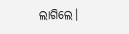ଲାଗିଲେ।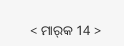< ମାର୍‌କ 14 >